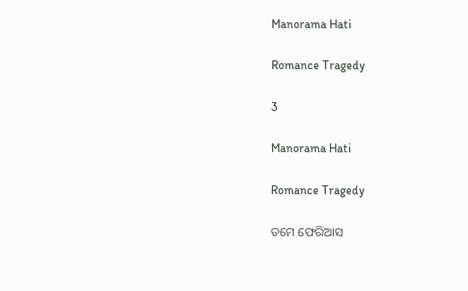Manorama Hati

Romance Tragedy

3

Manorama Hati

Romance Tragedy

ତମେ ଫେରିଆସ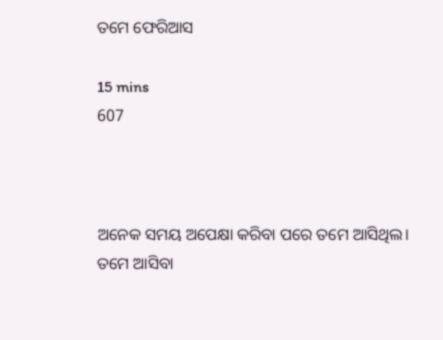ତମେ ଫେରିଆସ

15 mins
607



ଅନେକ ସମୟ ଅପେକ୍ଷା କରିବା ପରେ ତମେ ଆସିଥିଲ। ତମେ ଆସିବା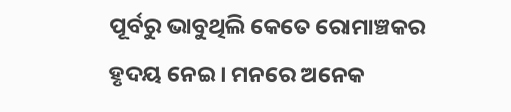ପୂର୍ବରୁ ଭାବୁଥିଲି କେତେ ରୋମାଞ୍ଚକର ହୃଦୟ ନେଇ। ମନରେ ଅନେକ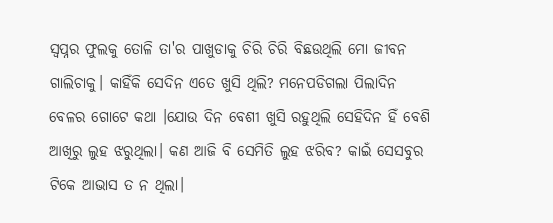ସ୍ୱପ୍ନର ଫୁଲକୁ ତୋଳି ତା'ର ପାଖୁଡାକୁ ଚିରି ଚିରି ବିଛଉଥିଲି ମୋ ଜୀବନ ଗାଲିଚାକୁ। କାହିଁକି ସେଦିନ ଏତେ ଖୁସି ଥିଲି? ମନେପଡିଗଲା ପିଲାଦିନ ବେଳର ଗୋଟେ କଥା ।ଯୋଉ ଦିନ ବେଶୀ ଖୁସି ରହୁଥିଲି ସେହିଦିନ ହିଁ ବେଶି ଆଖିରୁ ଲୁହ ଝରୁଥିଲା। କଣ ଆଜି ବି ସେମିତି ଲୁହ ଝରିବ? କାଇଁ ସେସବୁର ଟିକେ ଆଭାସ ତ ନ ଥିଲା।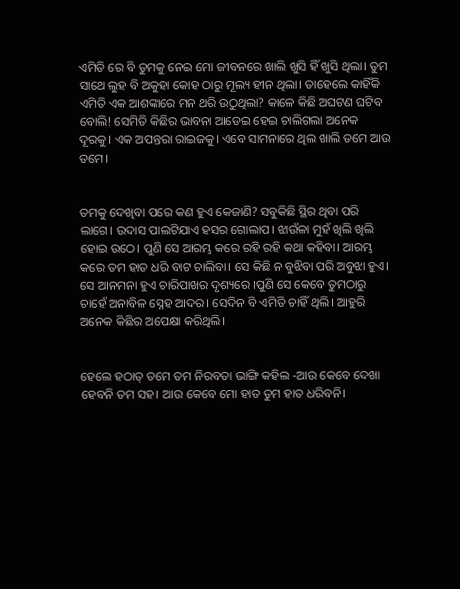ଏମିତି ରେ ବି ତୁମକୁ ନେଇ ମୋ ଜୀବନରେ ଖାଲି ଖୁସି ହିଁ ଖୁସି ଥିଲା। ତୁମ ସାଥେ ଲୁହ ବି ଅକୁହା କୋହ ଠାରୁ ମୂଲ୍ୟ ହୀନ ଥିଲା। ତାହେଲେ କାହିଁକି ଏମିତି ଏକ ଆଶଙ୍କାରେ ମନ ଥରି ଉଠୁଥିଲା? କାଳେ କିଛି ଅଘଟଣ ଘଟିବ ବୋଲି! ସେମିତି କିଛିର ଭାବନା ଆଡେଇ ହେଇ ଚାଲିଗଲା ଅନେକ ଦୂରକୁ। ଏକ ଅପନ୍ତରା ରାଇଜକୁ। ଏବେ ସାମନାରେ ଥିଲ ଖାଲି ତମେ ଆଉ ତମେ।


ତମକୁ ଦେଖିବା ପରେ କଣ ହୁଏ କେଜାଣି? ସବୁକିଛି ସ୍ଥିର ଥିବା ପରି ଲାଗେ। ଉଦାସ ପାଲଟିଯାଏ ହସର ଗୋଲାପ। ଝାଉଁଳା ମୁହଁ ଖିଲି ଖିଲି ହୋଇ ଉଠେ। ପୁଣି ସେ ଆରମ୍ଭ କରେ ରହି ରହି କଥା କହିବା। ଆରମ୍ଭ କରେ ତମ ହାତ ଧରି ବାଟ ଚାଲିବା। ସେ କିଛି ନ ବୁଝିବା ପରି ଅବୁଝା ହୁଏ। ସେ ଆନମନା ହୁଏ ଚାରିପାଖର ଦୃଶ୍ୟରେ ।ପୁଣି ସେ କେବେ ତୁମଠାରୁ ଚାହେଁ ଅନାବିଳ ସ୍ନେହ ଆଦର। ସେଦିନ ବି ଏମିତି ଚାହିଁ ଥିଲି। ଆହୁରି ଅନେକ କିଛିର ଅପେକ୍ଷା କରିଥିଲି।


ହେଲେ ହଠାତ୍ ତମେ ତମ ନିରବତା ଭାଙ୍ଗି କହିଲ -ଆଉ କେବେ ଦେଖା ହେବନି ତମ ସହ। ଆଉ କେବେ ମୋ ହାତ ତୁମ ହାତ ଧରିବନି।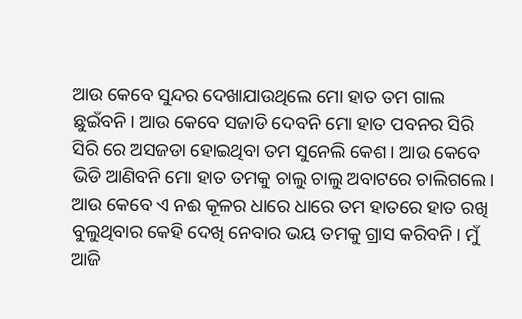ଆଉ କେବେ ସୁନ୍ଦର ଦେଖାଯାଉଥିଲେ ମୋ ହାତ ତମ ଗାଲ ଛୁଇଁବନି। ଆଉ କେବେ ସଜାଡି ଦେବନି ମୋ ହାତ ପବନର ସିରି ସିରି ରେ ଅସଜଡା ହୋଇଥିବା ତମ ସୁନେଲି କେଶ। ଆଉ କେବେ ଭିଡି ଆଣିବନି ମୋ ହାତ ତମକୁ ଚାଲୁ ଚାଲୁ ଅବାଟରେ ଚାଲିଗଲେ। ଆଉ କେବେ ଏ ନଈ କୂଳର ଧାରେ ଧାରେ ତମ ହାତରେ ହାତ ରଖି ବୁଲୁଥିବାର କେହି ଦେଖି ନେବାର ଭୟ ତମକୁ ଗ୍ରାସ କରିବନି। ମୁଁ ଆଜି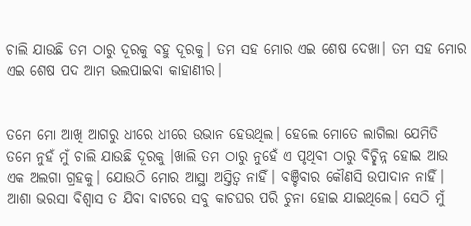ଚାଲି ଯାଉଛି ତମ ଠାରୁ ଦୂରକୁ ବହୁ ଦୂରକୁ। ତମ ସହ ମୋର ଏଇ ଶେଷ ଦେଖା। ତମ ସହ ମୋର ଏଇ ଶେଷ ପଦ ଆମ ଭଲପାଇବା କାହାଣୀର।


ତମେ ମୋ ଆଖି ଆଗରୁ ଧୀରେ ଧୀରେ ଉଭାନ ହେଉଥିଲ। ହେଲେ ମୋତେ ଲାଗିଲା ଯେମିତି ତମେ ନୁହଁ ମୁଁ ଚାଲି ଯାଉଛି ଦୂରକୁ ।ଖାଲି ତମ ଠାରୁ ନୁହେଁ ଏ ପୃଥିବୀ ଠାରୁ ବିଚ୍ଛିନ୍ନ ହୋଇ ଆଉ ଏକ ଅଲଗା ଗ୍ରହକୁ। ଯୋଉଠି ମୋର ଆସ୍ଥା ଅସ୍ତିତ୍ୱ ନାହିଁ। ବଞ୍ଚିବାର କୌଣସି ଉପାଦାନ ନାହିଁ। ଆଶା ଭରସା ବିଶ୍ଵାସ ତ ଯିବା ବାଟରେ ସବୁ କାଚଘର ପରି ଚୁନା ହୋଇ ଯାଇଥିଲେ। ସେଠି ମୁଁ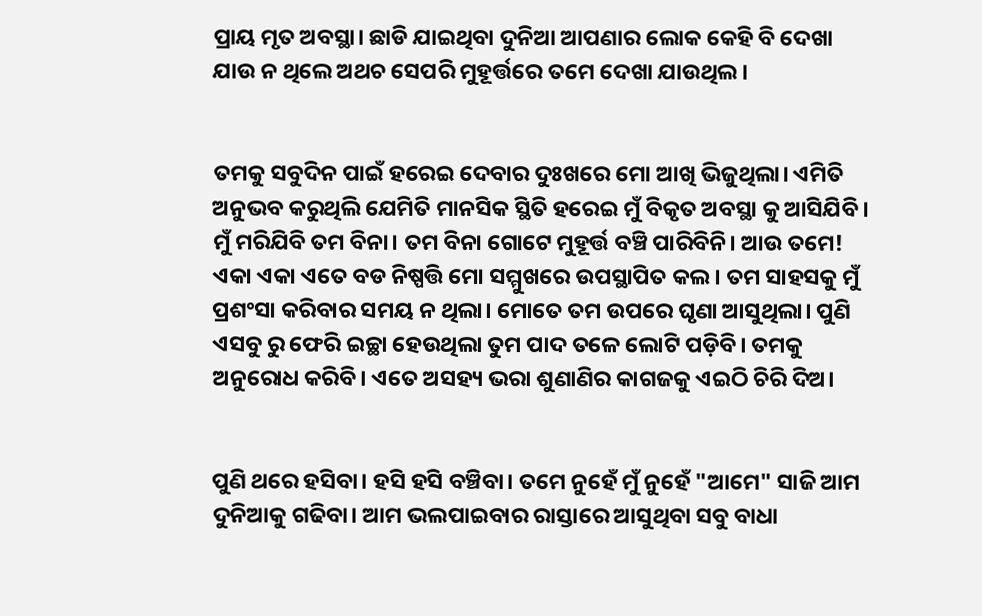ପ୍ରାୟ ମୃତ ଅବସ୍ଥା। ଛାଡି ଯାଇଥିବା ଦୁନିଆ ଆପଣାର ଲୋକ କେହି ବି ଦେଖା ଯାଉ ନ ଥିଲେ ଅଥଚ ସେପରି ମୁହୂର୍ତ୍ତରେ ତମେ ଦେଖା ଯାଉଥିଲ।


ତମକୁ ସବୁଦିନ ପାଇଁ ହରେଇ ଦେବାର ଦୁଃଖରେ ମୋ ଆଖି ଭିଜୁଥିଲା। ଏମିତି ଅନୁଭବ କରୁଥିଲି ଯେମିତି ମାନସିକ ସ୍ଥିତି ହରେଇ ମୁଁ ବିକୃତ ଅବସ୍ଥା କୁ ଆସିଯିବି। ମୁଁ ମରିଯିବି ତମ ବିନା। ତମ ବିନା ଗୋଟେ ମୁହୂର୍ତ୍ତ ବଞ୍ଚି ପାରିବିନି। ଆଉ ତମେ! ଏକା ଏକା ଏତେ ବଡ ନିଷ୍ପତ୍ତି ମୋ ସମ୍ମୁଖରେ ଉପସ୍ଥାପିତ କଲ। ତମ ସାହସକୁ ମୁଁ ପ୍ରଶଂସା କରିବାର ସମୟ ନ ଥିଲା। ମୋତେ ତମ ଉପରେ ଘୃଣା ଆସୁଥିଲା। ପୁଣି ଏସବୁ ରୁ ଫେରି ଇଚ୍ଛା ହେଉଥିଲା ତୁମ ପାଦ ତଳେ ଲୋଟି ପଡ଼ିବି। ତମକୁ ଅନୁରୋଧ କରିବି। ଏତେ ଅସହ୍ୟ ଭରା ଶୁଣାଣିର କାଗଜକୁ ଏଇଠି ଚିରି ଦିଅ।


ପୁଣି ଥରେ ହସିବା। ହସି ହସି ବଞ୍ଚିବା। ତମେ ନୁହେଁ ମୁଁ ନୁହେଁ "ଆମେ" ସାଜି ଆମ ଦୁନିଆକୁ ଗଢିବା। ଆମ ଭଲପାଇବାର ରାସ୍ତାରେ ଆସୁଥିବା ସବୁ ବାଧା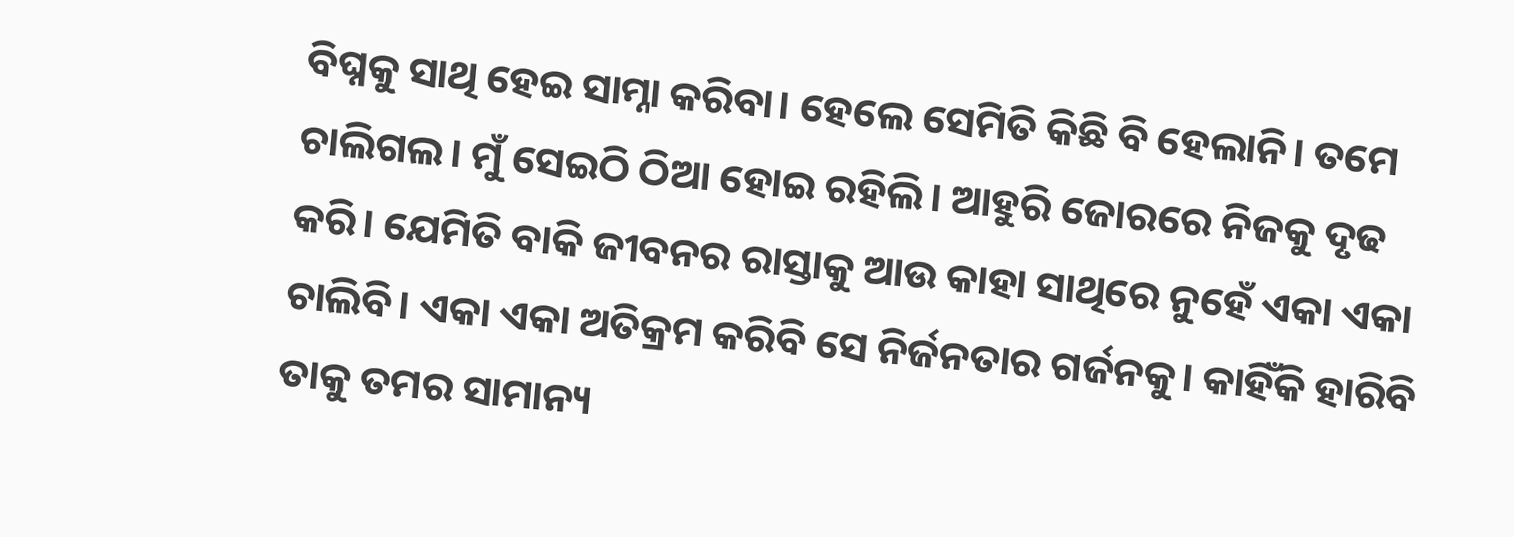ବିଘ୍ନକୁ ସାଥି ହେଇ ସାମ୍ନା କରିବା। ହେଲେ ସେମିତି କିଛି ବି ହେଲାନି। ତମେ ଚାଲିଗଲ। ମୁଁ ସେଇଠି ଠିଆ ହୋଇ ରହିଲି। ଆହୁରି ଜୋରରେ ନିଜକୁ ଦୃଢ କରି। ଯେମିତି ବାକି ଜୀବନର ରାସ୍ତାକୁ ଆଉ କାହା ସାଥିରେ ନୁହେଁ ଏକା ଏକା ଚାଲିବି। ଏକା ଏକା ଅତିକ୍ରମ କରିବି ସେ ନିର୍ଜନତାର ଗର୍ଜନକୁ। କାହିଁକି ହାରିବି ତାକୁ ତମର ସାମାନ୍ୟ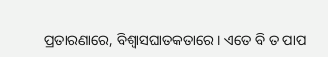ପ୍ରତାରଣାରେ, ବିଶ୍ୱାସଘାତକତାରେ। ଏତେ ବି ତ ପାପ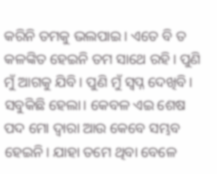କରିନି ତମକୁ ଭଲପାଇ। ଏତେ ବି ତ କଳଙ୍କିତ ହେଇନି ତମ ସାଥେ ରହି। ପୁଣି ମୁଁ ଆଗକୁ ଯିବି। ପୁଣି ମୁଁ ସ୍ୱପ୍ନ ଦେଖିବି। ସବୁକିଛି ହେଲା। କେବଳ ଏଇ ଶେଷ ପଦ ମୋ ଦ୍ୱାରା ଆଉ କେବେ ସମ୍ଭବ ହେଇନି। ଯାହା ତମେ ଥିବା ବେଳେ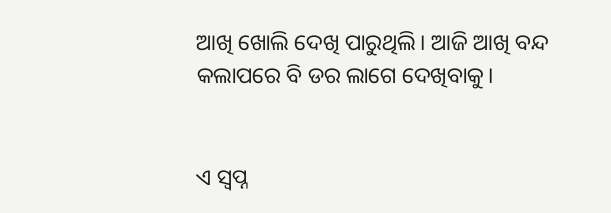ଆଖି ଖୋଲି ଦେଖି ପାରୁଥିଲି। ଆଜି ଆଖି ବନ୍ଦ କଲାପରେ ବି ଡର ଲାଗେ ଦେଖିବାକୁ।


ଏ ସ୍ୱପ୍ନ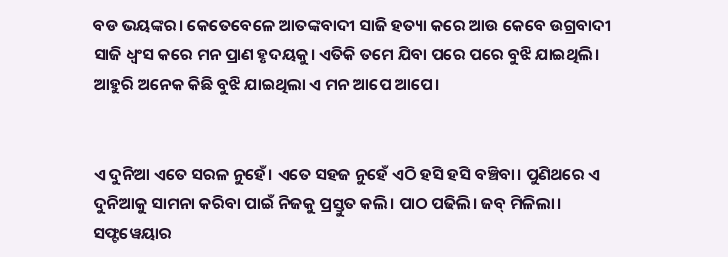ବଡ ଭୟଙ୍କର। କେତେବେଳେ ଆତଙ୍କବାଦୀ ସାଜି ହତ୍ୟା କରେ ଆଉ କେବେ ଉଗ୍ରବାଦୀ ସାଜି ଧ୍ୱଂସ କରେ ମନ ପ୍ରାଣ ହୃଦୟକୁ। ଏତିକି ତମେ ଯିବା ପରେ ପରେ ବୁଝି ଯାଇଥିଲି। ଆହୁରି ଅନେକ କିଛି ବୁଝି ଯାଇଥିଲା ଏ ମନ ଆପେ ଆପେ।


ଏ ଦୁନିଆ ଏତେ ସରଳ ନୁହେଁ। ଏତେ ସହଜ ନୁହେଁ ଏଠି ହସି ହସି ବଞ୍ଚିବା। ପୁଣିଥରେ ଏ ଦୁନିଆକୁ ସାମନା କରିବା ପାଇଁ ନିଜକୁ ପ୍ରସ୍ତୁତ କଲି। ପାଠ ପଢିଲି। ଜବ୍ ମିଳିଲା। ସଫ୍ଟୱେୟାର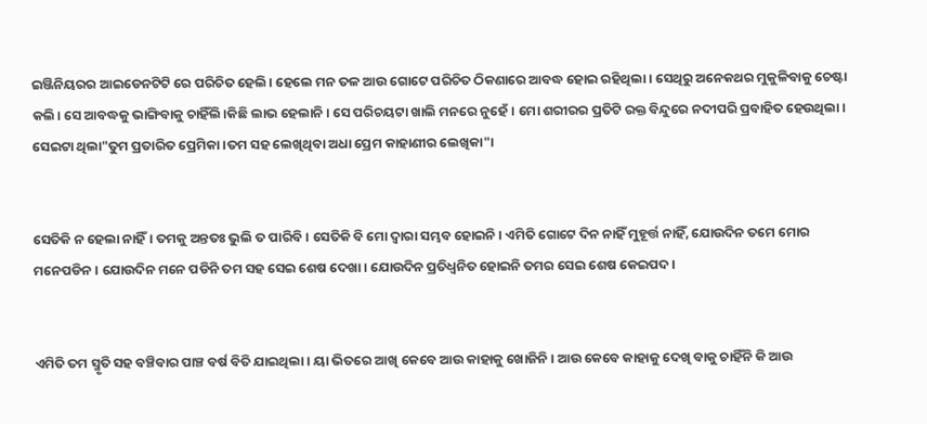ଇଞ୍ଜିନିୟରର ଆଇଡେନଟିଟି ରେ ପରିଚିତ ହେଲି। ହେଲେ ମନ ତଳ ଆଉ ଗୋଟେ ପରିଚିତ ଠିକଣାରେ ଆବଦ୍ଧ ହୋଇ ରହିଥିଲା। ସେଥିରୁ ଅନେକଥର ମୁକୁଳିବାକୁ ଚେଷ୍ଟା କଲି। ସେ ଆବଦ୍ଧକୁ ଭାଙ୍ଗିବାକୁ ଚାହିଁଲି।କିଛି ଲାଭ ହେଲାନି। ସେ ପରିଚୟଟା ଖାଲି ମନରେ ନୁହେଁ। ମୋ ଶରୀରର ପ୍ରତିଟି ରକ୍ତ ବିନ୍ଦୁରେ ନଦୀପରି ପ୍ରବାହିତ ହେଉଥିଲା। ସେଇଟା ଥିଲା"ତୁମ ପ୍ରତାରିତ ପ୍ରେମିକା ।ତମ ସହ ଲେଖିଥିବା ଅଧା ପ୍ରେମ କାହାଣୀର ଲେଖିକା"।


ସେତିକି ନ ହେଲା ନାହିଁ। ତମକୁ ଅନ୍ତତଃ ଭୁଲି ତ ପାରିବି। ସେତିକି ବି ମୋ ଦ୍ଵାରା ସମ୍ଭବ ହୋଇନି। ଏମିତି ଗୋଟେ ଦିନ ନାହିଁ ମୁହୂର୍ତ୍ତ ନାହିଁ, ଯୋଉଦିନ ତମେ ମୋର ମନେପଡିନ। ଯୋଉଦିନ ମନେ ପଡିନି ତମ ସହ ସେଇ ଶେଷ ଦେଖା। ଯୋଉଦିନ ପ୍ରତିଧ୍ୱନିତ ହୋଇନି ତମର ସେଇ ଶେଷ କେଇପଦ।


ଏମିତି ତମ ସ୍ମୃତି ସହ ବଞ୍ଚିବାର ପାଞ୍ଚ ବର୍ଷ ବିତି ଯାଇଥିଲା। ୟା ଭିତରେ ଆଖି କେବେ ଆଉ କାହାକୁ ଖୋଜିନି। ଆଉ କେବେ କାହାକୁ ଦେଖି ବାକୁ ଚାହିଁନି କି ଆଉ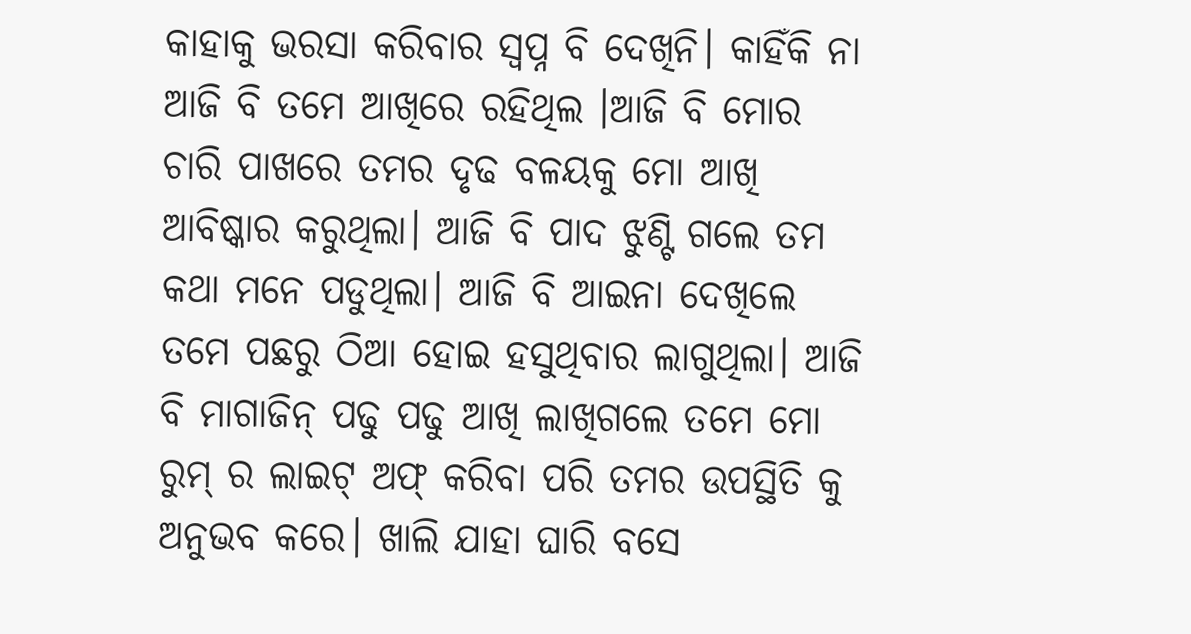କାହାକୁ ଭରସା କରିବାର ସ୍ୱପ୍ନ ବି ଦେଖିନି। କାହିଁକି ନା ଆଜି ବି ତମେ ଆଖିରେ ରହିଥିଲ ।ଆଜି ବି ମୋର ଚାରି ପାଖରେ ତମର ଦୃଢ ବଳୟକୁ ମୋ ଆଖି ଆବିଷ୍କାର କରୁଥିଲା। ଆଜି ବି ପାଦ ଝୁଣ୍ଟି ଗଲେ ତମ କଥା ମନେ ପଡୁଥିଲା। ଆଜି ବି ଆଇନା ଦେଖିଲେ ତମେ ପଛରୁ ଠିଆ ହୋଇ ହସୁଥିବାର ଲାଗୁଥିଲା। ଆଜି ବି ମାଗାଜିନ୍ ପଢୁ ପଢୁ ଆଖି ଲାଖିଗଲେ ତମେ ମୋ ରୁମ୍ ର ଲାଇଟ୍ ଅଫ୍ କରିବା ପରି ତମର ଉପସ୍ଥିତି କୁ ଅନୁଭବ କରେ। ଖାଲି ଯାହା ଘାରି ବସେ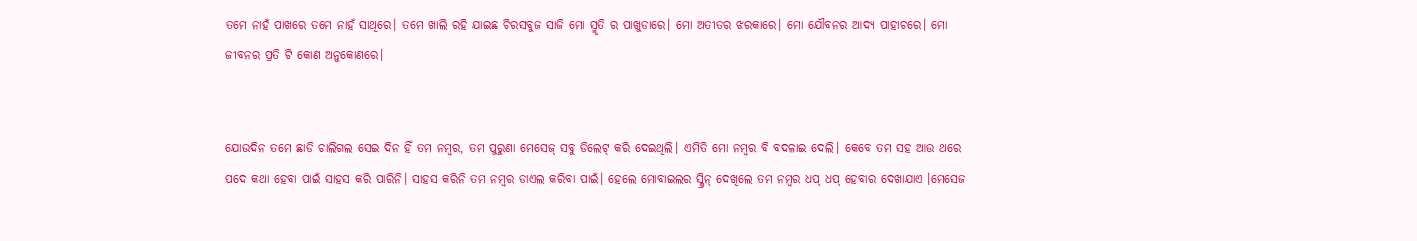ତମେ ନାହଁ ପାଖରେ ତମେ ନାହଁ ସାଥିରେ। ତମେ ଖାଲି ରହି ଯାଇଛ ଚିରସବୁଜ ସାଜି ମୋ ସ୍ମୃତି ର ପାଖୁଡାରେ। ମୋ ଅତୀତର ଝରକାରେ। ମୋ ଯୌବନର ଆଦ୍ୟ ପାହାଚରେ। ମୋ ଜୀବନର ପ୍ରତି ଟି କୋଣ ଅନୁକୋଣରେ।


ଯୋଉଦିନ ତମେ ଛାଡି ଚାଲିଗଲ ସେଇ ଦିନ ହିଁ ତମ ନମ୍ବର, ତମ ପୁରୁଣା ମେସେଜ୍ ସବୁ ଡିଲେଟ୍ କରି ଦେଇଥିଲି। ଏମିତି ମୋ ନମ୍ବର ବି ବଦଳାଇ ଦେଲି। କେବେ ତମ ସହ ଆଉ ଥରେ ପଦେ କଥା ହେବା ପାଇଁ ସାହସ କରି ପାରିନି। ସାହସ କରିନି ତମ ନମ୍ବର ଡାଏଲ କରିବା ପାଇଁ। ହେଲେ ମୋବାଇଲର ସ୍କ୍ରିନ୍ ଦେଖିଲେ ତମ ନମ୍ବର ଧପ୍ ଧପ୍ ହେବାର ଦେଖାଯାଏ ।ମେସେଜ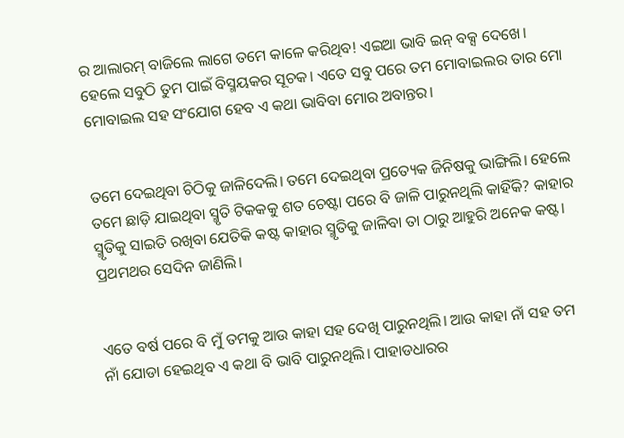ର ଆଲାରମ୍ ବାଜିଲେ ଲାଗେ ତମେ କାଳେ କରିଥିବ! ଏଇଆ ଭାବି ଇନ୍ ବକ୍ସ ଦେଖେ। ହେଲେ ସବୁଠି ତୁମ ପାଇଁ ବିସ୍ମୟକର ସୂଚକ। ଏତେ ସବୁ ପରେ ତମ ମୋବାଇଲର ତାର ମୋ ମୋବାଇଲ ସହ ସଂଯୋଗ ହେବ ଏ କଥା ଭାବିବା ମୋର ଅବାନ୍ତର।


ତମେ ଦେଇଥିବା ଚିଠିକୁ ଜାଳିଦେଲି। ତମେ ଦେଇଥିବା ପ୍ରତ୍ୟେକ ଜିନିଷକୁ ଭାଙ୍ଗିଲି। ହେଲେ ତମେ ଛାଡ଼ି ଯାଇଥିବା ସ୍ମୃତି ଟିକକକୁ ଶତ ଚେଷ୍ଟା ପରେ ବି ଜାଳି ପାରୁନଥିଲି କାହିଁକି? କାହାର ସ୍ମୃତିକୁ ସାଇତି ରଖିବା ଯେତିକି କଷ୍ଟ କାହାର ସ୍ମୃତିକୁ ଜାଳିବା ତା ଠାରୁ ଆହୁରି ଅନେକ କଷ୍ଟ। ପ୍ରଥମଥର ସେଦିନ ଜାଣିଲି।


ଏତେ ବର୍ଷ ପରେ ବି ମୁଁ ତମକୁ ଆଉ କାହା ସହ ଦେଖି ପାରୁନଥିଲି। ଆଉ କାହା ନାଁ ସହ ତମ ନାଁ ଯୋଡା ହେଇଥିବ ଏ କଥା ବି ଭାବି ପାରୁନଥିଲି। ପାହାଡଧାରର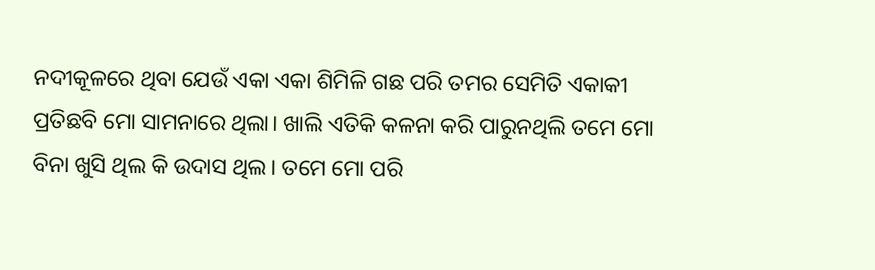ନଦୀକୂଳରେ ଥିବା ଯେଉଁ ଏକା ଏକା ଶିମିଳି ଗଛ ପରି ତମର ସେମିତି ଏକାକୀ ପ୍ରତିଛବି ମୋ ସାମନାରେ ଥିଲା। ଖାଲି ଏତିକି କଳନା କରି ପାରୁନଥିଲି ତମେ ମୋ ବିନା ଖୁସି ଥିଲ କି ଉଦାସ ଥିଲ। ତମେ ମୋ ପରି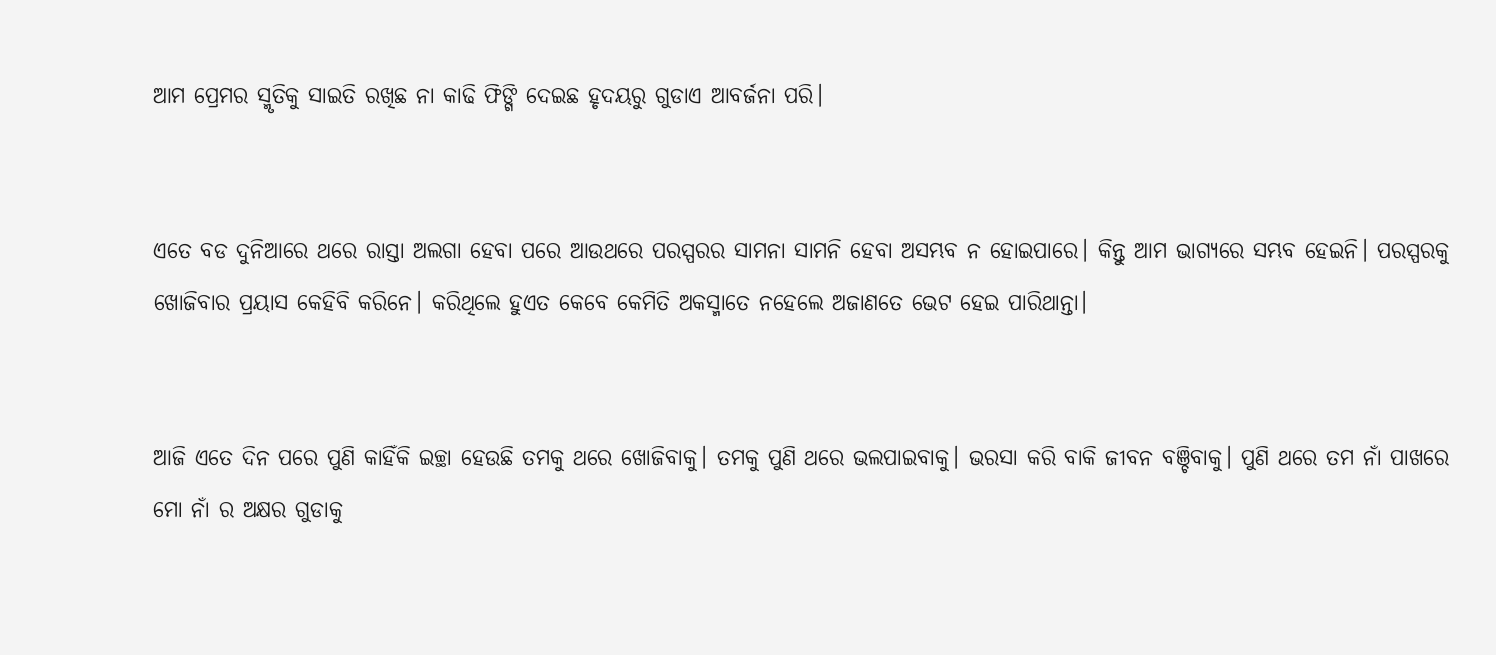ଆମ ପ୍ରେମର ସ୍ମୃତିକୁ ସାଇତି ରଖିଛ ନା କାଢି ଫିଙ୍ଗି ଦେଇଛ ହୃଦୟରୁ ଗୁଡାଏ ଆବର୍ଜନା ପରି।


ଏତେ ବଡ ଦୁନିଆରେ ଥରେ ରାସ୍ତା ଅଲଗା ହେବା ପରେ ଆଉଥରେ ପରସ୍ପରର ସାମନା ସାମନି ହେବା ଅସମ୍ଭବ ନ ହୋଇପାରେ। କିନ୍ତୁ ଆମ ଭାଗ୍ୟରେ ସମ୍ଭବ ହେଇନି। ପରସ୍ପରକୁ ଖୋଜିବାର ପ୍ରୟାସ କେହିବି କରିନେ। କରିଥିଲେ ହୁଏତ କେବେ କେମିତି ଅକସ୍ମାତେ ନହେଲେ ଅଜାଣତେ ଭେଟ ହେଇ ପାରିଥାନ୍ତା।


ଆଜି ଏତେ ଦିନ ପରେ ପୁଣି କାହିଁକି ଇଚ୍ଛା ହେଉଛି ତମକୁ ଥରେ ଖୋଜିବାକୁ। ତମକୁ ପୁଣି ଥରେ ଭଲପାଇବାକୁ। ଭରସା କରି ବାକି ଜୀବନ ବଞ୍ଚିବାକୁ। ପୁଣି ଥରେ ତମ ନାଁ ପାଖରେ ମୋ ନାଁ ର ଅକ୍ଷର ଗୁଡାକୁ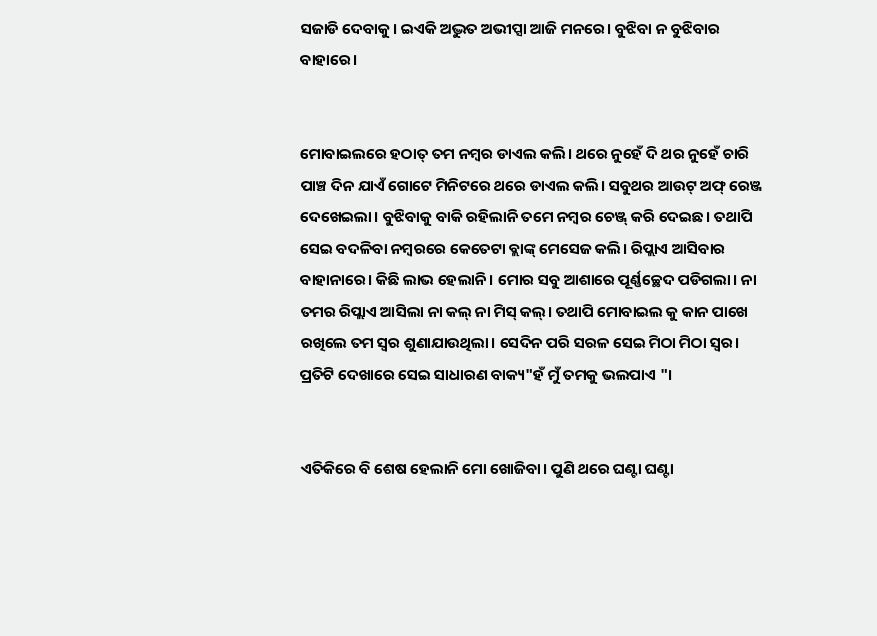ସଜାଡି ଦେବାକୁ। ଇଏକି ଅଦ୍ଭୁତ ଅଭୀପ୍ସା ଆଜି ମନରେ। ବୁଝିବା ନ ବୁଝିବାର ବାହାରେ।


ମୋବାଇଲରେ ହଠାତ୍ ତମ ନମ୍ବର ଡାଏଲ କଲି। ଥରେ ନୁହେଁ ଦି ଥର ନୁହେଁ ଚାରି ପାଞ୍ଚ ଦିନ ଯାଏଁ ଗୋଟେ ମିନିଟରେ ଥରେ ଡାଏଲ କଲି। ସବୁଥର ଆଉଟ୍ ଅଫ୍ ରେଞ୍ଜ ଦେଖେଇଲା। ବୁଝିବାକୁ ବାକି ରହିଲାନି ତମେ ନମ୍ବର ଚେଞ୍ଜ୍ କରି ଦେଇଛ। ତଥାପି ସେଇ ବଦଳିବା ନମ୍ବରରେ କେତେଟା ବ୍ଲାଙ୍କ୍ ମେସେଜ କଲି। ରିପ୍ଲାଏ ଆସିବାର ବାହାନାରେ। କିଛି ଲାଭ ହେଲାନି। ମୋର ସବୁ ଆଶାରେ ପୂର୍ଣ୍ଣଚ୍ଛେଦ ପଡିଗଲା। ନା ତମର ରିପ୍ଲାଏ ଆସିଲା ନା କଲ୍ ନା ମିସ୍ କଲ୍। ତଥାପି ମୋବାଇଲ କୁ କାନ ପାଖେ ରଖିଲେ ତମ ସ୍ୱର ଶୁଣାଯାଉଥିଲା। ସେଦିନ ପରି ସରଳ ସେଇ ମିଠା ମିଠା ସ୍ବର। ପ୍ରତିଟି ଦେଖାରେ ସେଇ ସାଧାରଣ ବାକ୍ୟ"ହଁ ମୁଁ ତମକୁ ଭଲପାଏ "।


ଏତିକିରେ ବି ଶେଷ ହେଲାନି ମୋ ଖୋଜିବା। ପୁଣି ଥରେ ଘଣ୍ଟା ଘଣ୍ଟା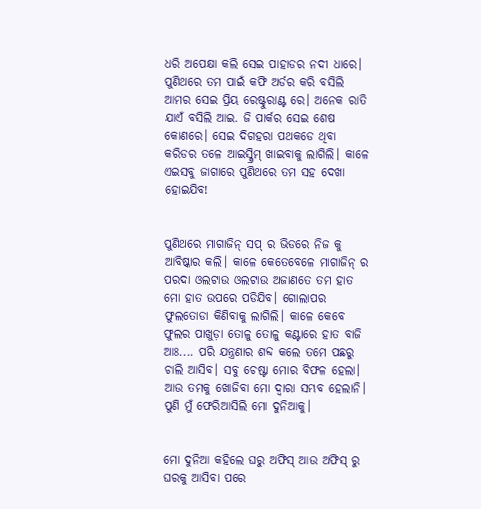ଧରି ଅପେକ୍ଷା କଲି ସେଇ ପାହାଡର ନଦୀ ଧାରେ। ପୁଣିଥରେ ତମ ପାଇଁ କଫି ଅର୍ଡର କରି ବସିଲି ଆମର ସେଇ ପ୍ରିୟ ରେଷ୍ଟୁରାଣ୍ଟ ରେ। ଅନେକ ରାତି ଯାଏଁ ବସିଲି ଆଇ. ଜି ପାର୍କର ସେଇ ଶେଷ କୋଣରେ। ସେଇ ଦିଗହରା ପଥକଡେ ଥିବା କରିଡର ତଳେ ଆଇସ୍କ୍ରିମ୍ ଖାଇବାକୁ ଲାଗିଲି। କାଳେ ଏଇସବୁ ଜାଗାରେ ପୁଣିଥରେ ତମ ସହ ଦେଖା ହୋଇଯିବ!


ପୁଣିଥରେ ମାଗାଜିନ୍ ସପ୍ ର ଭିଡରେ ନିଜ କୁ ଆବିଷ୍କାର କଲି। କାଳେ କେତେବେଳେ ମାଗାଜିନ୍ ର ପରଦା ଓଲଟାଉ ଓଲଟାଉ ଅଜାଣତେ ତମ ହାତ ମୋ ହାତ ଉପରେ ପଡିଯିବ। ଗୋଲାପର ଫୁଲତୋଡା କିଣିବାକୁ ଲାଗିଲି। କାଳେ କେବେ ଫୁଲର ପାଖୁଡ଼ା ତୋଳୁ ତୋଳୁ କଣ୍ଟାରେ ହାତ ବାଜି ଆଃ.... ପରି ଯନ୍ତ୍ରଣାର ଶବ୍ଦ କଲେ ତମେ ପଛରୁ ଚାଲି ଆସିବ। ସବୁ ଚେଷ୍ଟା ମୋର ବିଫଳ ହେଲା। ଆଉ ତମକୁ ଖୋଜିବା ମୋ ଦ୍ଵାରା ସମ୍ଭବ ହେଲାନି। ପୁଣି ମୁଁ ଫେରିଆସିଲି ମୋ ଦୁନିଆକୁ।


ମୋ ଦୁନିଆ କହିଲେ ଘରୁ ଅଫିସ୍ ଆଉ ଅଫିସ୍ ରୁ ଘରକୁ ଆସିବା ପରେ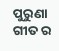ପୁରୁଣା ଗୀତ ର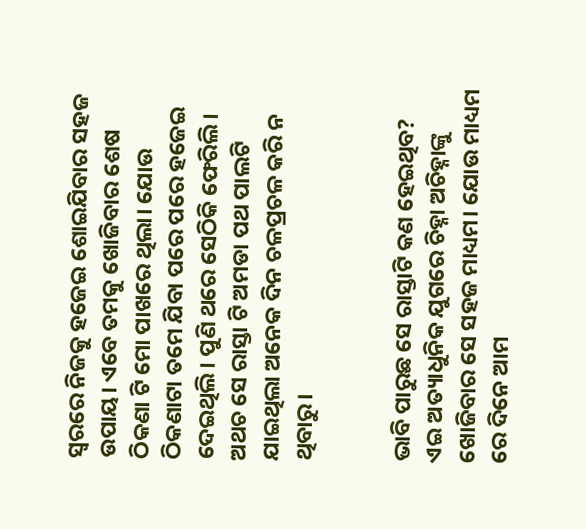ସ୍ୱରରେ ନିଜକୁ ହଜେଇ ଶୋଇଯିବାର ସହଜ ଉପାୟ। ଏବେ ତମକୁ ଖୋଜିବାର ଶେଷ ଠିକଣା ଟି ମୋ ପାଖରେ ଥିଲା। ଯୋଉ ଠିକଣାଟା ତମେ ଯିବା ପରେ ପରେ ହଜେଇ ଦେଇଥିଲି। ପୁଣି ଥରେ ସେଠିକି ଫେରିଲି। ଅଥଚ ସେ ରାସ୍ତା ଟି ଅମଡା ପଥ ପାଲଟି ଯାଇଥିଲା ଅନେକ ଦିନ ଚଳପ୍ରଚଳ କରି ନ ଥିବାରୁ।


ଭାବି ପାରୁଛ ସେ ରାସ୍ତାଟି କଣ ହେଇଥିବ? ଏଇ ଅତ୍ୟାଧୁନିକ ଯୁଗରେ ଚିହ୍ନା ଅଚିହ୍ନାଙ୍କୁ ଖୋଜିବାର ସେ ସହଜ ମାଧ୍ୟମ। ଯୋଉ ମାଧ୍ୟମ ରେ ଦିନେ ଆମ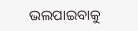ଭଲପାଇବାକୁ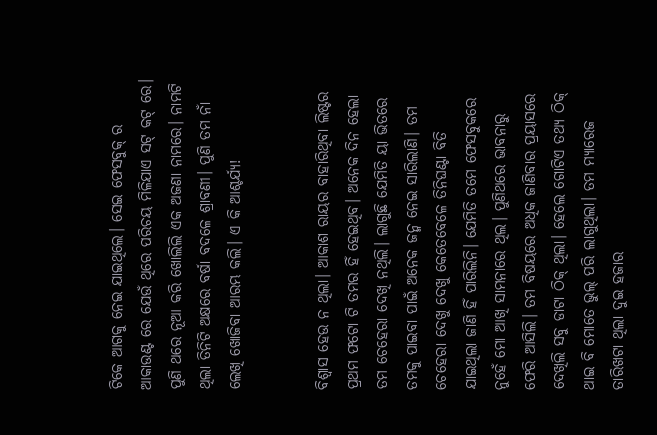ଟିକେ ଆଗକୁ ନେଇ ଯାଇଥିଲେ। ସେଇ ଫେସବୁକ୍ ର ଆକାଉଣ୍ଟ ରେ ଯେଉଁ ଥିରେ ପରିଚୟ ମିଳିଯାଏ ସଟ୍ କଟ୍ ରେ। ପୁଣି ଥରେ ନୂଆ କରି ଖୋଲିଲି ଏକ ଅଜଣା ନାମରେ। ନାମଟି ଥିଲା ତିନିଟି ଅକ୍ଷରେ ବର୍ଷା ବଦଳେ ଶ୍ରାବଣୀ। ପୁଣି ତମ ନାଁ ଲେଖି ଖୋଜିବା ଆରମ୍ଭ କଲି। ଏ କି ଆଶ୍ଚର୍ଯ୍ୟ!


ବିଶ୍ୱାସ ହେଉ ନ ଥିଲା। ଆକାଶ ରାୟର ବାହାରିଥିବା ଲିଷ୍ଟର ପ୍ରଥମ ଫଟୋ ଟି ତମର ହିଁ ହେଇଥିବ। ଅନେକ ଦିନ ହେଲା ତମ ଚେହେରା ଦେଖି ନଥିଲି। ଲାଗୁଛି ଯେମିତି ୟା ଭିତରେ ତମକୁ ପାଇବା ପାଇଁ ଅନେକ ଜନ୍ମ ନେଇ ସାରିଲାଣି। ତମ ଚେହେରା ଦେଖୁ ଦେଖୁ କେତେବେଳେ ତିନିଘଣ୍ଟା ବିତି ଯାଇଥିଲା ଜାଣି ହିଁ ପାରିଲିନି। ଯେମିତି ତମେ ଫେସବୁକରେ ନୁହେଁ ମୋ ଆଖି ସାମନାରେ ଥିଲ। ପୁଣିଥରେ ଭାବନାରୁ ଫେରି ଆସିଲି। ତମ ବିଷୟରେ ଅଧିକ ଜାଣିବାର ପ୍ରୟାସରେ ଦେଖିଲି ସବୁ ଡାଟା ଠିକ୍ ଥିଲା। ହେଲେ ଗୋଟିଏ ତଥ୍ୟ ଠିକ୍ ଥାଇ ବି ମୋତେ ଭୁଲ୍ ପରି ଲାଗୁଥିଲା। ତମ ମ୍ୟାରେଜ ତାରିଖଟା ଥିଲା ଦୁଇ ହଜାର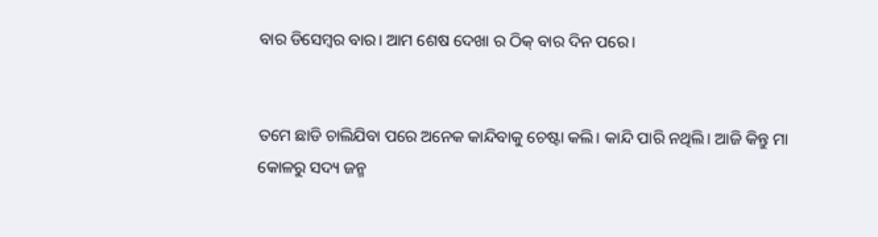ବାର ଡିସେମ୍ବର ବାର। ଆମ ଶେଷ ଦେଖା ର ଠିକ୍ ବାର ଦିନ ପରେ।


ତମେ ଛାଡି ଚାଲିଯିବା ପରେ ଅନେକ କାନ୍ଦିବାକୁ ଚେଷ୍ଟା କଲି। କାନ୍ଦି ପାରି ନଥିଲି। ଆଜି କିନ୍ତୁ ମା କୋଳରୁ ସଦ୍ୟ ଜନ୍ମ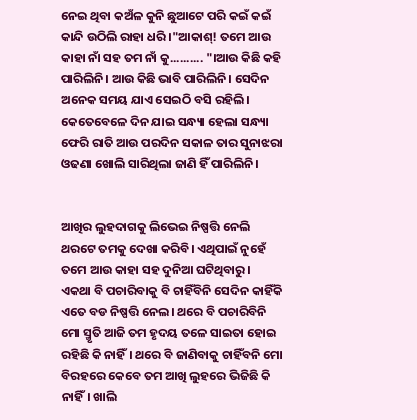ନେଇ ଥିବା କଅଁଳ କୁନି ଛୁଆଟେ ପରି କଇଁ କଇଁ କାନ୍ଦି ଉଠିଲି ରାହା ଧରି ।"ଆକାଶ୍! ତମେ ଆଉ କାହା ନାଁ ସହ ତମ ନାଁ କୁ.......... "।ଆଉ କିଛି କହି ପାରିଲିନି। ଆଉ କିଛି ଭାବି ପାରିଲିନି। ସେଦିନ ଅନେକ ସମୟ ଯାଏ ସେଇଠି ବସି ରହିଲି। କେତେବେଳେ ଦିନ ଯାଇ ସନ୍ଧ୍ୟା ହେଲା ସନ୍ଧ୍ୟା ଫେରି ରାତି ଆଉ ପରଦିନ ସକାଳ ତାର ସୁନାଝରା ଓଢଣା ଖୋଲି ସାରିଥିଲା ଜାଣି ହିଁ ପାରିଲିନି।


ଆଖିର ଲୁହଦାଗକୁ ଲିଭେଇ ନିଷ୍ପତ୍ତି ନେଲି ଥରଟେ ତମକୁ ଦେଖା କରିବି। ଏଥିପାଇଁ ନୁହେଁ ତମେ ଆଉ କାହା ସହ ଦୁନିଆ ଘଟିଥିବାରୁ। ଏକଥା ବି ପଚାରିବାକୁ ବି ଚାହିଁବିନି ସେଦିନ କାହିଁକି ଏତେ ବଡ ନିଷ୍ପତ୍ତି ନେଲ। ଥରେ ବି ପଚାରିବିନି ମୋ ସ୍ମୃତି ଆଜି ତମ ହୃଦୟ ତଳେ ସାଇତା ହୋଇ ରହିଛି କି ନାହିଁ। ଥରେ ବି ଜାଣିବାକୁ ଚାହିଁବନି ମୋ ବିରହରେ କେବେ ତମ ଆଖି ଲୁହରେ ଭିଜିଛି କି ନାହିଁ। ଖାଲି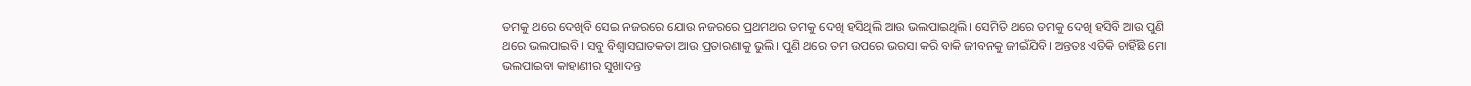ତମକୁ ଥରେ ଦେଖିବି ସେଇ ନଜରରେ ଯୋଉ ନଜରରେ ପ୍ରଥମଥର ତମକୁ ଦେଖି ହସିଥିଲି ଆଉ ଭଲପାଇଥିଲି। ସେମିତି ଥରେ ତମକୁ ଦେଖି ହସିବି ଆଉ ପୁଣି ଥରେ ଭଲପାଇବି। ସବୁ ବିଶ୍ୱାସଘାତକତା ଆଉ ପ୍ରତାରଣାକୁ ଭୁଲି। ପୁଣି ଥରେ ତମ ଉପରେ ଭରସା କରି ବାକି ଜୀବନକୁ ଜୀଇଁଯିବି। ଅନ୍ତତଃ ଏତିକି ଚାହିଁଛି ମୋ ଭଲପାଇବା କାହାଣୀର ସୁଖାଦନ୍ତ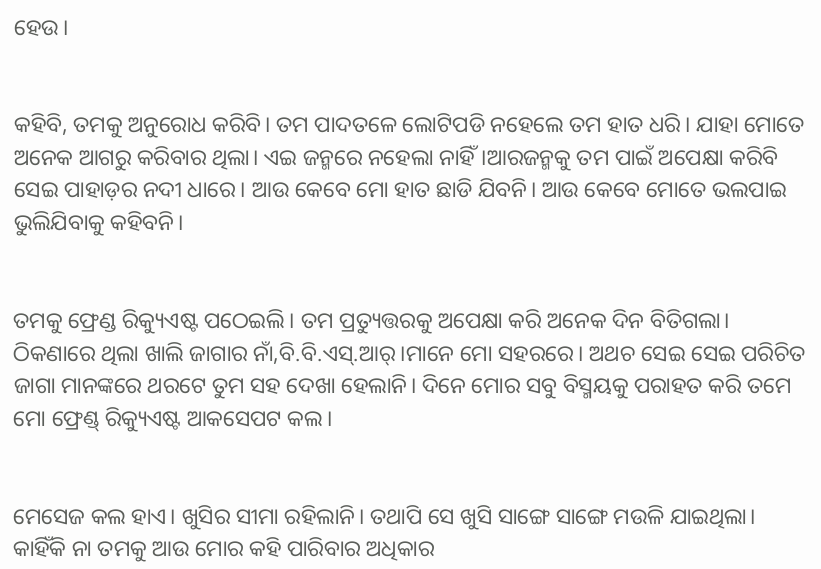ହେଉ।


କହିବି, ତମକୁ ଅନୁରୋଧ କରିବି। ତମ ପାଦତଳେ ଲୋଟିପଡି ନହେଲେ ତମ ହାତ ଧରି। ଯାହା ମୋତେ ଅନେକ ଆଗରୁ କରିବାର ଥିଲା। ଏଇ ଜନ୍ମରେ ନହେଲା ନାହିଁ।ଆରଜନ୍ମକୁ ତମ ପାଇଁ ଅପେକ୍ଷା କରିବି ସେଇ ପାହାଡ଼ର ନଦୀ ଧାରେ। ଆଉ କେବେ ମୋ ହାତ ଛାଡି ଯିବନି। ଆଉ କେବେ ମୋତେ ଭଲପାଇ ଭୁଲିଯିବାକୁ କହିବନି।


ତମକୁ ଫ୍ରେଣ୍ଡ ରିକ୍ୟୁଏଷ୍ଟ ପଠେଇଲି। ତମ ପ୍ରତ୍ୟୁତ୍ତରକୁ ଅପେକ୍ଷା କରି ଅନେକ ଦିନ ବିତିଗଲା। ଠିକଣାରେ ଥିଲା ଖାଲି ଜାଗାର ନାଁ,ବି.ବି.ଏସ୍.ଆର୍।ମାନେ ମୋ ସହରରେ। ଅଥଚ ସେଇ ସେଇ ପରିଚିତ ଜାଗା ମାନଙ୍କରେ ଥରଟେ ତୁମ ସହ ଦେଖା ହେଲାନି। ଦିନେ ମୋର ସବୁ ବିସ୍ମୟକୁ ପରାହତ କରି ତମେ ମୋ ଫ୍ରେଣ୍ଡ୍ ରିକ୍ୟୁଏଷ୍ଟ ଆକସେପଟ କଲ।


ମେସେଜ କଲ ହାଏ। ଖୁସିର ସୀମା ରହିଲାନି। ତଥାପି ସେ ଖୁସି ସାଙ୍ଗେ ସାଙ୍ଗେ ମଉଳି ଯାଇଥିଲା। କାହିଁକି ନା ତମକୁ ଆଉ ମୋର କହି ପାରିବାର ଅଧିକାର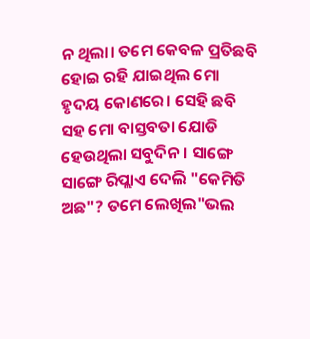ନ ଥିଲା। ତମେ କେବଳ ପ୍ରତିଛବି ହୋଇ ରହି ଯାଇଥିଲ ମୋ ହୃଦୟ କୋଣରେ। ସେହି ଛବି ସହ ମୋ ବାସ୍ତବତା ଯୋଡି ହେଉଥିଲା ସବୁଦିନ। ସାଙ୍ଗେ ସାଙ୍ଗେ ରିପ୍ଲାଏ ଦେଲି "କେମିତି ଅଛ"? ତମେ ଲେଖିଲ"ଭଲ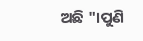ଅଛି "।ପୁଣି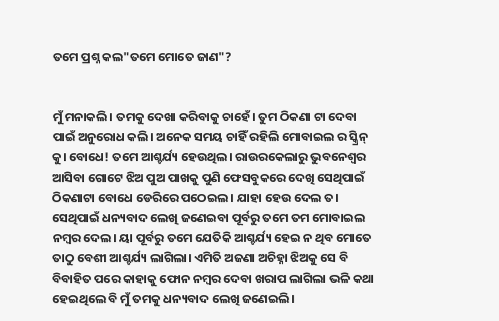ତମେ ପ୍ରଶ୍ନ କଲ"ତମେ ମୋତେ ଜାଣ"?


ମୁଁ ମନାକଲି। ତମକୁ ଦେଖା କରିବାକୁ ଚାହେଁ। ତୁମ ଠିକଣା ଟା ଦେବା ପାଇଁ ଅନୁରୋଧ କଲି। ଅନେକ ସମୟ ଚାହିଁ ରହିଲି ମୋବାଇଲ ର ସ୍କ୍ରିନ୍ କୁ। ବୋଧେ! ତମେ ଆଶ୍ଚର୍ଯ୍ୟ ହେଉଥିଲ। ରାଉରକେଲାରୁ ଭୁବନେଶ୍ବର ଆସିବା ଗୋଟେ ଝିଅ ପୁଅ ପାଖକୁ ପୁଣି ଫେସବୁକରେ ଦେଖି ସେଥିପାଇଁ ଠିକଣାଟା ବୋଧେ ଡେରିରେ ପଠେଇଲ। ଯାହା ହେଉ ଦେଲ ତ। ସେଥିପାଇଁ ଧନ୍ୟବାଦ ଲେଖି ଜଣେଇବା ପୂର୍ବରୁ ତମେ ତମ ମୋବାଇଲ ନମ୍ବର ଦେଲ। ୟା ପୂର୍ବରୁ ତମେ ଯେତିକି ଆଶ୍ଚର୍ଯ୍ୟ ହେଇ ନ ଥିବ ମୋତେ ତାଠୁ ବେଶୀ ଆଶ୍ଚର୍ଯ୍ୟ ଲାଗିଲା। ଏମିତି ଅଜଣା ଅଚିହ୍ନା ଝିଅକୁ ସେ ବି ବିବାହିତ ପରେ କାହାକୁ ଫୋନ ନମ୍ବର ଦେବା ଖରାପ ଲାଗିଲା ଭଳି କଥା ହେଇଥିଲେ ବି ମୁଁ ତମକୁ ଧନ୍ୟବାଦ ଲେଖି ଜଣେଇଲି।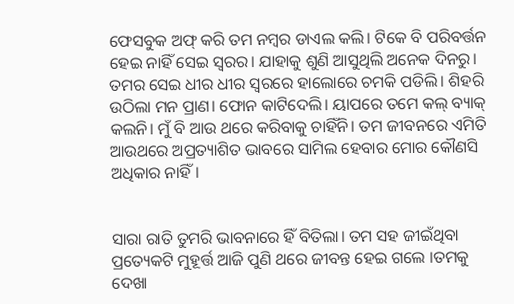ଫେସବୁକ ଅଫ୍ କରି ତମ ନମ୍ବର ଡାଏଲ କଲି। ଟିକେ ବି ପରିବର୍ତ୍ତନ ହେଇ ନାହିଁ ସେଇ ସ୍ବରର। ଯାହାକୁ ଶୁଣି ଆସୁଥିଲି ଅନେକ ଦିନରୁ। ତମର ସେଇ ଧୀର ଧୀର ସ୍ୱରରେ ହାଲୋରେ ଚମକି ପଡିଲି। ଶିହରି ଉଠିଲା ମନ ପ୍ରାଣ। ଫୋନ କାଟିଦେଲି। ୟାପରେ ତମେ କଲ୍ ବ୍ୟାକ୍ କଲନି। ମୁଁ ବି ଆଉ ଥରେ କରିବାକୁ ଚାହିଁନି। ତମ ଜୀବନରେ ଏମିତି ଆଉଥରେ ଅପ୍ରତ୍ୟାଶିତ ଭାବରେ ସାମିଲ ହେବାର ମୋର କୌଣସି ଅଧିକାର ନାହିଁ।


ସାରା ରାତି ତୁମରି ଭାବନାରେ ହିଁ ବିତିଲା। ତମ ସହ ଜୀଇଁଥିବା ପ୍ରତ୍ୟେକଟି ମୁହୂର୍ତ୍ତ ଆଜି ପୁଣି ଥରେ ଜୀବନ୍ତ ହେଇ ଗଲେ ।ତମକୁ ଦେଖା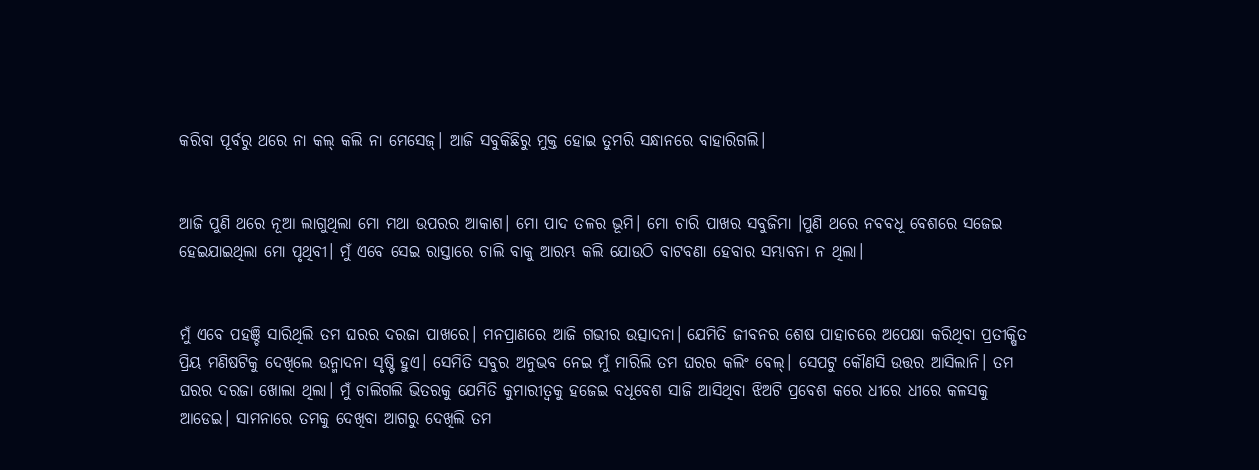କରିବା ପୂର୍ବରୁ ଥରେ ନା କଲ୍ କଲି ନା ମେସେଜ୍। ଆଜି ସବୁକିଛିରୁ ମୁକ୍ତ ହୋଇ ତୁମରି ସନ୍ଧାନରେ ବାହାରିଗଲି।


ଆଜି ପୁଣି ଥରେ ନୂଆ ଲାଗୁଥିଲା ମୋ ମଥା ଉପରର ଆକାଶ। ମୋ ପାଦ ତଳର ଭୂମି। ମୋ ଚାରି ପାଖର ସବୁଜିମା ।ପୁଣି ଥରେ ନବବଧୂ ବେଶରେ ସଜେଇ ହେଇଯାଇଥିଲା ମୋ ପୃଥିବୀ। ମୁଁ ଏବେ ସେଇ ରାସ୍ତାରେ ଚାଲି ବାକୁ ଆରମ୍ଭ କଲି ଯୋଉଠି ବାଟବଣା ହେବାର ସମ୍ଭାବନା ନ ଥିଲା।


ମୁଁ ଏବେ ପହଞ୍ଚି ସାରିଥିଲି ତମ ଘରର ଦରଜା ପାଖରେ। ମନପ୍ରାଣରେ ଆଜି ଗଭୀର ଉତ୍ସାଦନା। ଯେମିତି ଜୀବନର ଶେଷ ପାହାଚରେ ଅପେକ୍ଷା କରିଥିବା ପ୍ରତୀକ୍ଷିତ ପ୍ରିୟ ମଣିଷଟିକୁ ଦେଖିଲେ ଉନ୍ମାଦନା ସୃଷ୍ଟି ହୁଏ। ସେମିତି ସବୁର ଅନୁଭବ ନେଇ ମୁଁ ମାରିଲି ତମ ଘରର କଲିଂ ବେଲ୍। ସେପଟୁ କୌଣସି ଉତ୍ତର ଆସିଲାନି। ତମ ଘରର ଦରଜା ଖୋଲା ଥିଲା। ମୁଁ ଚାଲିଗଲି ଭିତରକୁ ଯେମିତି କୁମାରୀତ୍ୱକୁ ହଜେଇ ବଧୂବେଶ ସାଜି ଆସିଥିବା ଝିଅଟି ପ୍ରବେଶ କରେ ଧୀରେ ଧୀରେ କଳସକୁ ଆଡେଇ। ସାମନାରେ ତମକୁ ଦେଖିବା ଆଗରୁ ଦେଖିଲି ତମ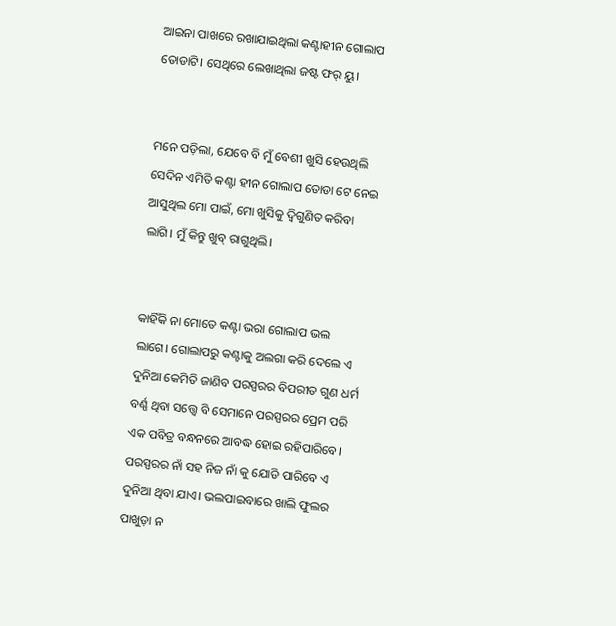ଆଇନା ପାଖରେ ରଖାଯାଇଥିଲା କଣ୍ଟାହୀନ ଗୋଲାପ ତୋଡାଟି। ସେଥିରେ ଲେଖାଥିଲା ଜଷ୍ଟ ଫର୍ ୟୁ।


ମନେ ପଡ଼ିଲା, ଯେବେ ବି ମୁଁ ବେଶୀ ଖୁସି ହେଉଥିଲି ସେଦିନ ଏମିତି କଣ୍ଟା ହୀନ ଗୋଲାପ ତୋଡା ଟେ ନେଇ ଆସୁଥିଲ ମୋ ପାଇଁ, ମୋ ଖୁସିକୁ ଦ୍ୱିଗୁଣିତ କରିବା ଲାଗି। ମୁଁ କିନ୍ତୁ ଖୁବ୍ ରାଗୁଥିଲି।


କାହିଁକି ନା ମୋତେ କଣ୍ଟା ଭରା ଗୋଲାପ ଭଲ ଲାଗେ। ଗୋଲାପରୁ କଣ୍ଟାକୁ ଅଲଗା କରି ଦେଲେ ଏ ଦୁନିଆ କେମିତି ଜାଣିବ ପରସ୍ପରର ବିପରୀତ ଗୁଣ ଧର୍ମ ବର୍ଣ୍ଣ ଥିବା ସତ୍ତ୍ବେ ବି ସେମାନେ ପରସ୍ପରର ପ୍ରେମ ପରି ଏକ ପବିତ୍ର ବନ୍ଧନରେ ଆବଦ୍ଧ ହୋଇ ରହିପାରିବେ। ପରସ୍ପରର ନାଁ ସହ ନିଜ ନାଁ କୁ ଯୋଡି ପାରିବେ ଏ ଦୁନିଆ ଥିବା ଯାଏ। ଭଲପାଇବାରେ ଖାଲି ଫୁଲର ପାଖୁଡ଼ା ନ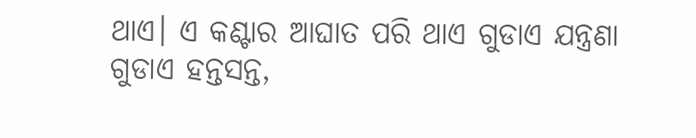ଥାଏ। ଏ କଣ୍ଟାର ଆଘାତ ପରି ଥାଏ ଗୁଡାଏ ଯନ୍ତ୍ରଣା ଗୁଡାଏ ହନ୍ତସନ୍ତ,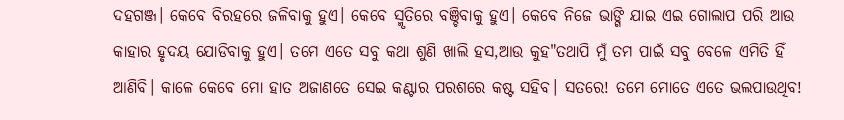ଦହଗଞ୍ଜ। କେବେ ବିରହରେ ଜଳିବାକୁ ହୁଏ। କେବେ ସ୍ମୃତିରେ ବଞ୍ଚିବାକୁ ହୁଏ। କେବେ ନିଜେ ଭାଙ୍ଗି ଯାଇ ଏଇ ଗୋଲାପ ପରି ଆଉ କାହାର ହୃଦୟ ଯୋଡିବାକୁ ହୁଏ। ତମେ ଏତେ ସବୁ କଥା ଶୁଣି ଖାଲି ହସ,ଆଉ କୁହ"ତଥାପି ମୁଁ ତମ ପାଇଁ ସବୁ ବେଳେ ଏମିତି ହିଁ ଆଣିବି। କାଳେ କେବେ ମୋ ହାତ ଅଜାଣତେ ସେଇ କଣ୍ଟାର ପରଶରେ କଷ୍ଟ ସହିବ। ସତରେ! ତମେ ମୋତେ ଏତେ ଭଲପାଉଥିବ!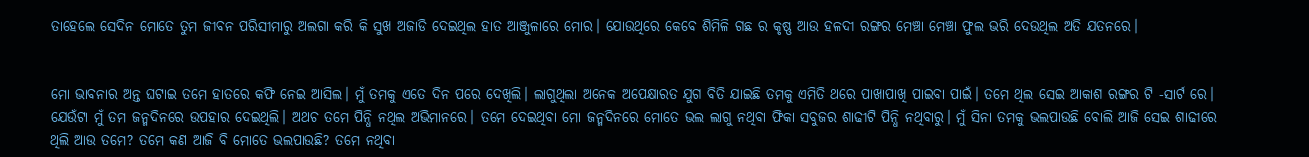ତାହେଲେ ସେଦିନ ମୋତେ ତୁମ ଜୀବନ ପରିସୀମାରୁ ଅଲଗା କରି କି ସୁଖ ଅଜାଡି ଦେଇଥିଲ ହାତ ଆଞ୍ଜୁଳାରେ ମୋର। ଯୋଉଥିରେ କେବେ ଶିମିଳି ଗଛ ର କୃଷ୍ଣ ଆଉ ହଳଦୀ ରଙ୍ଗର ମେଞ୍ଚା ମେଞ୍ଚା ଫୁଲ ଭରି ଦେଉଥିଲ ଅତି ଯତନରେ।


ମୋ ଭାବନାର ଅନ୍ତ ଘଟାଇ ତମେ ହାତରେ କଫି ନେଇ ଆସିଲ। ମୁଁ ତମକୁ ଏତେ ଦିନ ପରେ ଦେଖିଲି। ଲାଗୁଥିଲା ଅନେକ ଅପେକ୍ଷାରତ ଯୁଗ ବିତି ଯାଇଛି ତମକୁ ଏମିତି ଥରେ ପାଖାପାଖି ପାଇବା ପାଇଁ। ତମେ ଥିଲ ସେଇ ଆକାଶ ରଙ୍ଗର ଟି -ସାର୍ଟ ରେ। ଯେଉଁଟା ମୁଁ ତମ ଜନ୍ମଦିନରେ ଉପହାର ଦେଇଥିଲି। ଅଥଚ ତମେ ପିନ୍ଧି ନଥିଲ ଅଭିମାନରେ। ତମେ ଦେଇଥିବା ମୋ ଜନ୍ମଦିନରେ ମୋତେ ଭଲ ଲାଗୁ ନଥିବା ଫିକା ସବୁଜର ଶାଢୀଟି ପିନ୍ଧି ନଥିବାରୁ। ମୁଁ ସିନା ତମକୁ ଭଲପାଉଛି ବୋଲି ଆଜି ସେଇ ଶାଢୀରେ ଥିଲି ଆଉ ତମେ? ତମେ କଣ ଆଜି ବି ମୋତେ ଭଲପାଉଛି? ତମେ ନଥିବା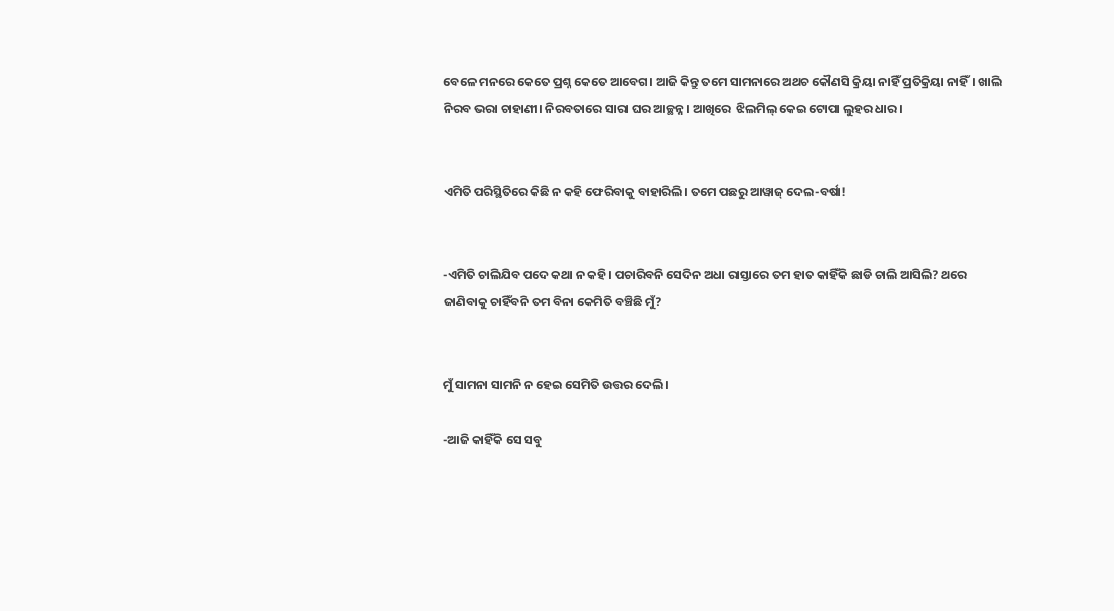ବେଳେ ମନରେ କେତେ ପ୍ରଶ୍ନ କେତେ ଆବେଗ। ଆଜି କିନ୍ତୁ ତମେ ସାମନାରେ ଅଥଚ କୌଣସି କ୍ରିୟା ନାହିଁ ପ୍ରତିକ୍ରିୟା ନାହିଁ। ଖାଲି ନିରବ ଭରା ଚାହାଣୀ। ନିରବତାରେ ସାରା ଘର ଆଚ୍ଛନ୍ନ। ଆଖିରେ  ଝିଲମିଲ୍ କେଇ ଟୋପା ଲୁହର ଧାର।


ଏମିତି ପରିସ୍ଥିତିରେ କିଛି ନ କହି ଫେରିବାକୁ ବାହାରିଲି। ତମେ ପଛରୁ ଆୱାଜ୍ ଦେଲ-ବର୍ଷା!


-ଏମିତି ଚାଲିଯିବ ପଦେ କଥା ନ କହି। ପଚାରିବନି ସେଦିନ ଅଧା ରାସ୍ତାରେ ତମ ହାତ କାହିଁକି ଛାଡି ଚାଲି ଆସିଲି? ଥରେ ଜାଣିବାକୁ ଚାହିଁବନି ତମ ବିନା କେମିତି ବଞ୍ଚିଛି ମୁଁ?


ମୁଁ ସାମନା ସାମନି ନ ହେଇ ସେମିତି ଉତ୍ତର ଦେଲି।

-ଆଜି କାହିଁକି ସେ ସବୁ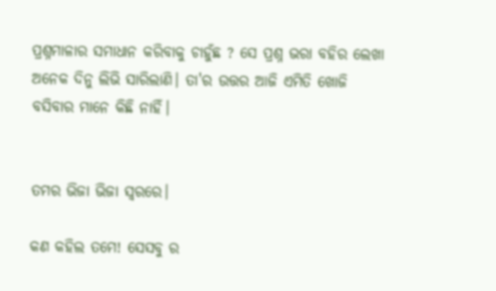ପ୍ରଶ୍ନମାଳାର ସମାଧାନ କରିବାକୁ ଚାହୁଁଛ ? ସେ ପ୍ରଶ୍ନ ଭରା ବହିର ଲେଖା ଅନେକ ଦିନୁ ଲିଭି ସାରିଲାଣି। ତା'ର ଉତ୍ତର ଆଜି ଏମିତି ଖୋଜି ବସିବାର ମାନେ କିଛି ନାହିଁ।


ତମର ଭିଜା ଭିଜା ସ୍ୱରରେ।

କଣ କହିଲ ତମେ! ସେସବୁ ର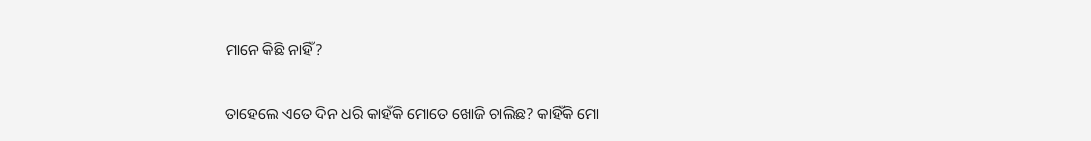ମାନେ କିଛି ନାହିଁ?


ତାହେଲେ ଏତେ ଦିନ ଧରି କାହଁକି ମୋତେ ଖୋଜି ଚାଲିଛ? କାହିଁକି ମୋ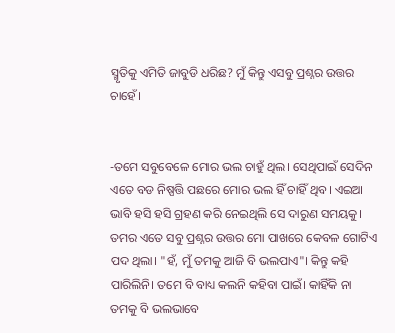ସ୍ମୃତିକୁ ଏମିତି ଜାବୁଡି ଧରିଛ? ମୁଁ କିନ୍ତୁ ଏସବୁ ପ୍ରଶ୍ନର ଉତ୍ତର ଚାହେଁ।


-ତମେ ସବୁବେଳେ ମୋର ଭଲ ଚାହୁଁ ଥିଲ। ସେଥିପାଇଁ ସେଦିନ ଏତେ ବଡ ନିଷ୍ପତ୍ତି ପଛରେ ମୋର ଭଲ ହିଁ ଚାହିଁ ଥିବ। ଏଇଆ ଭାବି ହସି ହସି ଗ୍ରହଣ କରି ନେଇଥିଲି ସେ ଦାରୁଣ ସମୟକୁ। ତମର ଏତେ ସବୁ ପ୍ରଶ୍ନର ଉତ୍ତର ମୋ ପାଖରେ କେବଳ ଗୋଟିଏ ପଦ ଥିଲା। "ହଁ, ମୁଁ ତମକୁ ଆଜି ବି ଭଲପାଏ"। କିନ୍ତୁ କହି ପାରିଲିନି। ତମେ ବି ବାଧ୍ୟ କଲନି କହିବା ପାଇଁ। କାହିଁକି ନା ତମକୁ ବି ଭଲଭାବେ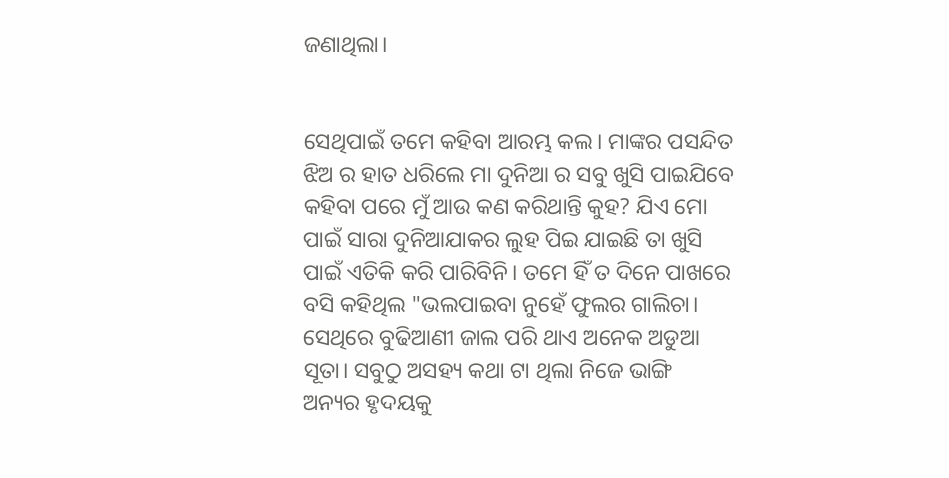ଜଣାଥିଲା।


ସେଥିପାଇଁ ତମେ କହିବା ଆରମ୍ଭ କଲ। ମାଙ୍କର ପସନ୍ଦିତ ଝିଅ ର ହାତ ଧରିଲେ ମା ଦୁନିଆ ର ସବୁ ଖୁସି ପାଇଯିବେ କହିବା ପରେ ମୁଁ ଆଉ କଣ କରିଥାନ୍ତି କୁହ? ଯିଏ ମୋ ପାଇଁ ସାରା ଦୁନିଆଯାକର ଲୁହ ପିଇ ଯାଇଛି ତା ଖୁସି ପାଇଁ ଏତିକି କରି ପାରିବିନି। ତମେ ହିଁ ତ ଦିନେ ପାଖରେ ବସି କହିଥିଲ "ଭଲପାଇବା ନୁହେଁ ଫୁଲର ଗାଲିଚା। ସେଥିରେ ବୁଢିଆଣୀ ଜାଲ ପରି ଥାଏ ଅନେକ ଅଡୁଆ ସୂତା। ସବୁଠୁ ଅସହ୍ୟ କଥା ଟା ଥିଲା ନିଜେ ଭାଙ୍ଗି ଅନ୍ୟର ହୃଦୟକୁ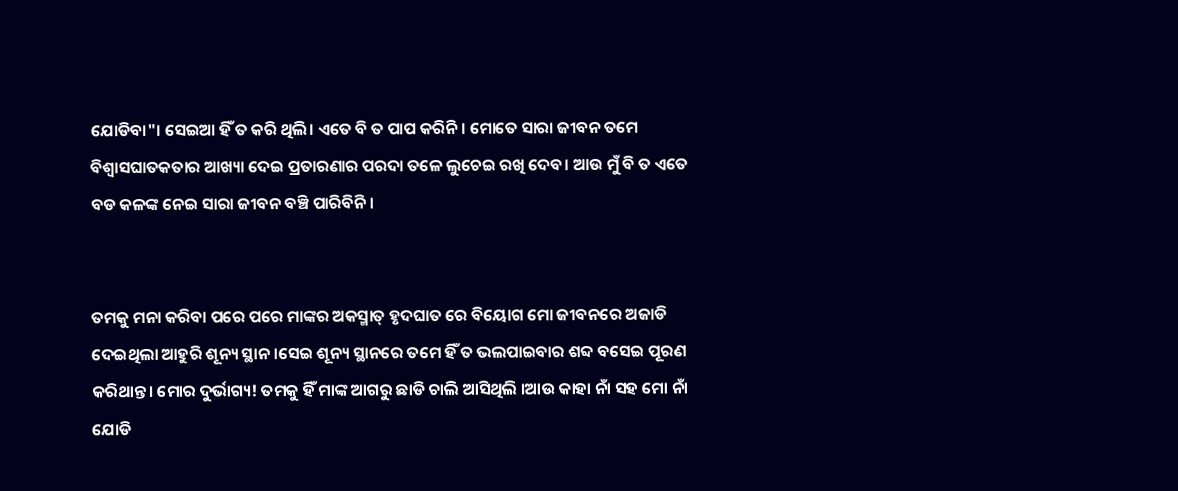ଯୋଡିବା"। ସେଇଆ ହିଁ ତ କରି ଥିଲି। ଏତେ ବି ତ ପାପ କରିନି। ମୋତେ ସାରା ଜୀବନ ତମେ ବିଶ୍ବାସଘାତକତାର ଆଖ୍ୟା ଦେଇ ପ୍ରତାରଣାର ପରଦା ତଳେ ଲୁଚେଇ ରଖି ଦେବ। ଆଉ ମୁଁ ବି ତ ଏତେ ବଡ କଳଙ୍କ ନେଇ ସାରା ଜୀବନ ବଞ୍ଚି ପାରିବିନି।


ତମକୁ ମନା କରିବା ପରେ ପରେ ମାଙ୍କର ଅକସ୍ମାତ୍ ହୃଦଘାତ ରେ ବିୟୋଗ ମୋ ଜୀବନରେ ଅଜାଡି ଦେଇଥିଲା ଆହୁରି ଶୂନ୍ୟ ସ୍ଥାନ।ସେଇ ଶୂନ୍ୟ ସ୍ଥାନରେ ତମେ ହିଁ ତ ଭଲପାଇବାର ଶବ୍ଦ ବସେଇ ପୂରଣ କରିଥାନ୍ତ। ମୋର ଦୁର୍ଭାଗ୍ୟ! ତମକୁ ହିଁ ମାଙ୍କ ଆଗରୁ ଛାଡି ଚାଲି ଆସିଥିଲି ।ଆଉ କାହା ନାଁ ସହ ମୋ ନାଁ ଯୋଡି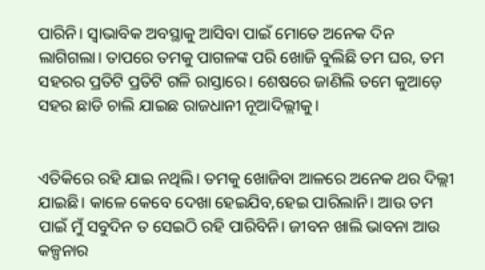ପାରିନି। ସ୍ୱାଭାବିକ ଅବସ୍ଥାକୁ ଆସିବା ପାଇଁ ମୋତେ ଅନେକ ଦିନ ଲାଗିଗଲା। ତାପରେ ତମକୁ ପାଗଳଙ୍କ ପରି ଖୋଜି ବୁଲିଛି ତମ ଘର, ତମ ସହରର ପ୍ରତିଟି ପ୍ରତିଟି ଗଳି ରାସ୍ତାରେ। ଶେଷରେ ଜାଣିଲି ତମେ କୁଆଡ଼େ ସହର ଛାଡି ଚାଲି ଯାଇଛ ରାଜଧାନୀ ନୂଆଦିଲ୍ଲୀକୁ।


ଏତିକିରେ ରହି ଯାଇ ନଥିଲି। ତମକୁ ଖୋଜିବା ଆଳରେ ଅନେକ ଥର ଦିଲ୍ଲୀ ଯାଇଛି। କାଳେ କେବେ ଦେଖା ହେଇଯିବ,ହେଇ ପାରିଲାନି। ଆଉ ତମ ପାଇଁ ମୁଁ ସବୁଦିନ ତ ସେଇଠି ରହି ପାରିବିନି। ଜୀବନ ଖାଲି ଭାବନା ଆଉ କଳ୍ପନାର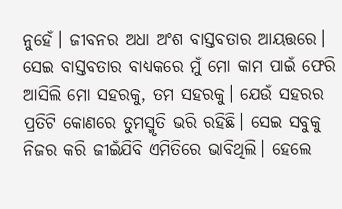ନୁହେଁ। ଜୀବନର ଅଧା ଅଂଶ ବାସ୍ତବତାର ଆୟତ୍ତରେ। ସେଇ ବାସ୍ତବତାର ବାଧ୍ୟକରେ ମୁଁ ମୋ କାମ ପାଇଁ ଫେରି ଆସିଲି ମୋ ସହରକୁ, ତମ ସହରକୁ। ଯେଉଁ ସହରର ପ୍ରତିଟି କୋଣରେ ତୁମସ୍ମୃତି ଭରି ରହିଛି। ସେଇ ସବୁକୁ ନିଜର କରି ଜୀଇଁଯିବି ଏମିତିରେ ଭାବିଥିଲି। ହେଲେ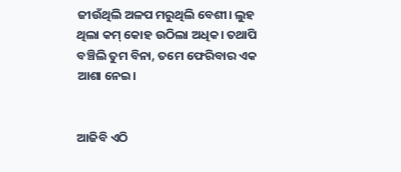ଜୀଉଁଥିଲି ଅଳପ ମରୁଥିଲି ବେଶୀ। ଲୁହ ଥିଲା କମ୍ କୋହ ଉଠିଲା ଅଧିକ। ତଥାପି ବଞ୍ଚିଲି ତୁମ ବିନା, ତମେ ଫେରିବାର ଏକ ଆଶା ନେଇ।


ଆଜିବି ଏଠି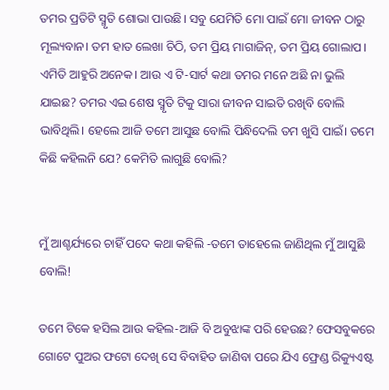ତମର ପ୍ରତିଟି ସ୍ମୃତି ଶୋଭା ପାଉଛି। ସବୁ ଯେମିତି ମୋ ପାଇଁ ମୋ ଜୀବନ ଠାରୁ ମୂଲ୍ୟବାନ। ତମ ହାତ ଲେଖା ଚିଠି, ତମ ପ୍ରିୟ ମାଗାଜିନ୍, ତମ ପ୍ରିୟ ଗୋଲାପ। ଏମିତି ଆହୁରି ଅନେକ। ଆଉ ଏ ଟି-ସାର୍ଟ କଥା ତମର ମନେ ଅଛି ନା ଭୁଲି ଯାଇଛ? ତମର ଏଇ ଶେଷ ସ୍ମୃତି ଟିକୁ ସାରା ଜୀବନ ସାଇତି ରଖିବି ବୋଲି ଭାବିଥିଲି। ହେଲେ ଆଜି ତମେ ଆସୁଛ ବୋଲି ପିନ୍ଧିଦେଲି ତମ ଖୁସି ପାଇଁ। ତମେ କିଛି କହିଲନି ଯେ? କେମିତି ଲାଗୁଛି ବୋଲି?


ମୁଁ ଆଶ୍ଚର୍ଯ୍ୟରେ ଚାହିଁ ପଦେ କଥା କହିଲି -ତମେ ତାହେଲେ ଜାଣିଥିଲ ମୁଁ ଆସୁଛି ବୋଲି!

ତମେ ଟିକେ ହସିଲ ଆଉ କହିଲ-ଆଜି ବି ଅବୁଝାଙ୍କ ପରି ହେଉଛ? ଫେସବୁକରେ ଗୋଟେ ପୁଅର ଫଟୋ ଦେଖି ସେ ବିବାହିତ ଜାଣିବା ପରେ ଯିଏ ଫ୍ରେଣ୍ଡ ରିକ୍ୟୁଏଷ୍ଟ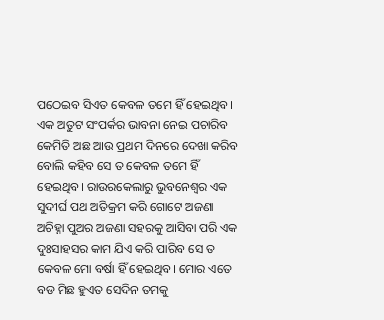ପଠେଇବ ସିଏତ କେବଳ ତମେ ହିଁ ହେଇଥିବ। ଏକ ଅତୁଟ ସଂପର୍କର ଭାବନା ନେଇ ପଚାରିବ କେମିତି ଅଛ ଆଉ ପ୍ରଥମ ଦିନରେ ଦେଖା କରିବ ବୋଲି କହିବ ସେ ତ କେବଳ ତମେ ହିଁ ହେଇଥିବ। ରାଉରକେଲାରୁ ଭୁବନେଶ୍ବର ଏକ ସୁଦୀର୍ଘ ପଥ ଅତିକ୍ରମ କରି ଗୋଟେ ଅଜଣା ଅଚିହ୍ନା ପୁଅର ଅଜଣା ସହରକୁ ଆସିବା ପରି ଏକ ଦୁଃସାହସର କାମ ଯିଏ କରି ପାରିବ ସେ ତ କେବଳ ମୋ ବର୍ଷା ହିଁ ହେଇଥିବ। ମୋର ଏତେ ବଡ ମିଛ ହୁଏତ ସେଦିନ ତମକୁ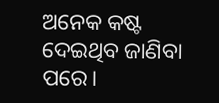ଅନେକ କଷ୍ଟ ଦେଇଥିବ ଜାଣିବା ପରେ।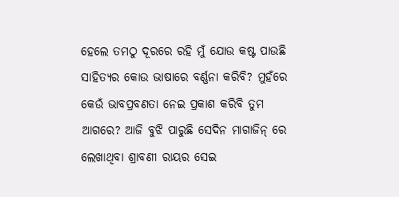ହେଲେ ତମଠୁ ଦୂରରେ ରହି ମୁଁ ଯୋଉ କଷ୍ଟ ପାଉଛି ସାହିତ୍ୟର କୋଉ ଭାଷାରେ ବର୍ଣ୍ଣନା କରିବି? ମୁହଁରେ କେଉଁ ଭାବପ୍ରବଣତା ନେଇ ପ୍ରକାଶ କରିବି ତୁମ ଆଗରେ? ଆଜି ବୁଝି ପାରୁଛି ସେଦିନ ମାଗାଜିନ୍ ରେ ଲେଖାଥିବା ଶ୍ରାବଣୀ ରାୟର ସେଇ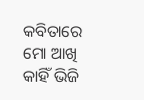କବିତାରେ ମୋ ଆଖି କାହିଁ ଭିଜି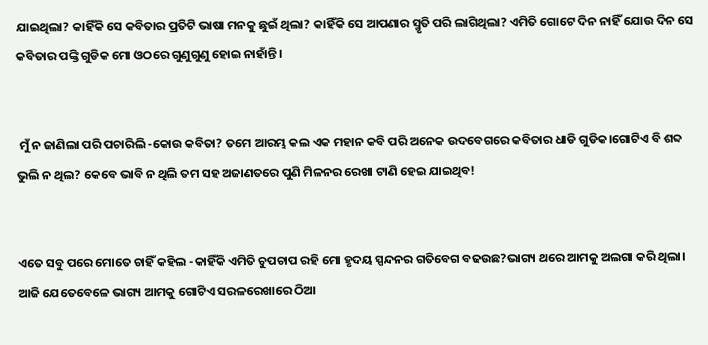ଯାଇଥିଲା? କାହିଁକି ସେ କବିତାର ପ୍ରତିଟି ଭାଷା ମନକୁ ଛୁଇଁ ଥିଲା? କାହିଁକି ସେ ଆପଣାର ସ୍ମୃତି ପରି ଲାଗିଥିଲା? ଏମିତି ଗୋଟେ ଦିନ ନାହିଁ ଯୋଉ ଦିନ ସେ କବିତାର ପଙ୍କ୍ତି ଗୁଡିକ ମୋ ଓଠରେ ଗୁଣୁଗୁଣୁ ହୋଇ ନାହାଁନ୍ତି।


 ମୁଁ ନ ଜାଣିଲା ପରି ପଚାରିଲି -କୋଉ କବିତା? ତମେ ଆରମ୍ଭ କଲ ଏକ ମହାନ କବି ପରି ଅନେକ ଉଦବେଗରେ କବିତାର ଧାଡି ଗୁଡିକ।ଗୋଟିଏ ବି ଶବ୍ଦ ଭୁଲି ନ ଥିଲ? କେବେ ଭାବି ନ ଥିଲି ତମ ସହ ଅଜାଣତରେ ପୁଣି ମିଳନର ରେଖା ଟାଣି ହେଇ ଯାଇଥିବ!


ଏତେ ସବୁ ପରେ ମୋତେ ଚାହିଁ କହିଲ -କାହିଁକି ଏମିତି ଚୁପଚାପ ରହି ମୋ ହୃଦୟ ସ୍ପନ୍ଦନର ଗତିବେଗ ବଢଉଛ?ଭାଗ୍ୟ ଥରେ ଆମକୁ ଅଲଗା କରି ଥିଲା। ଆଜି ଯେତେବେଳେ ଭାଗ୍ୟ ଆମକୁ ଗୋଟିଏ ସରଳରେଖାରେ ଠିଆ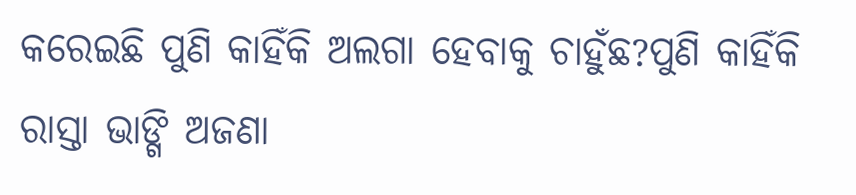କରେଇଛି ପୁଣି କାହିଁକି ଅଲଗା ହେବାକୁ ଚାହୁଁଛ?ପୁଣି କାହିଁକି ରାସ୍ତା ଭାଙ୍ଗି ଅଜଣା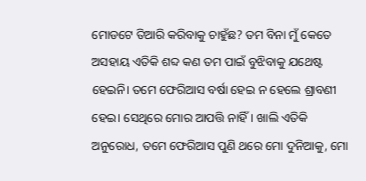ମୋଡଟେ ତିଆରି କରିବାକୁ ଚାହୁଁଛ? ତମ ବିନା ମୁଁ କେତେ ଅସହାୟ ଏତିକି ଶବ୍ଦ କଣ ତମ ପାଇଁ ବୁଝିବାକୁ ଯଥେଷ୍ଟ ହେଇନି। ତମେ ଫେରିଆସ ବର୍ଷା ହେଇ ନ ହେଲେ ଶ୍ରାବଣୀ ହେଇ। ସେଥିରେ ମୋର ଆପତ୍ତି ନାହିଁ। ଖାଲି ଏତିକି ଅନୁରୋଧ, ତମେ ଫେରିଆସ ପୁଣି ଥରେ ମୋ ଦୁନିଆକୁ, ମୋ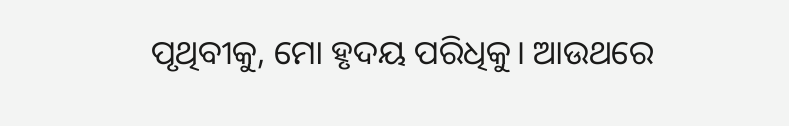ପୃଥିବୀକୁ, ମୋ ହୃଦୟ ପରିଧିକୁ। ଆଉଥରେ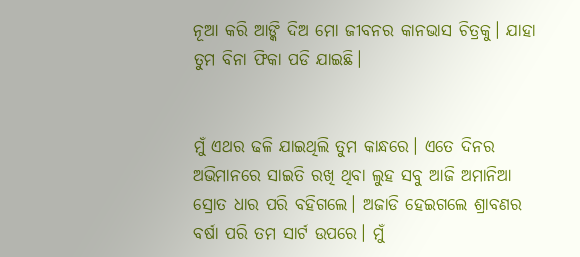ନୂଆ କରି ଆଙ୍କି ଦିଅ ମୋ ଜୀବନର କାନଭାସ ଚିତ୍ରକୁ। ଯାହା ତୁମ ବିନା ଫିକା ପଡି ଯାଇଛି।


ମୁଁ ଏଥର ଢଳି ଯାଇଥିଲି ତୁମ କାନ୍ଧରେ। ଏତେ ଦିନର ଅଭିମାନରେ ସାଇତି ରଖି ଥିବା ଲୁହ ସବୁ ଆଜି ଅମାନିଆ ସ୍ରୋତ ଧାର ପରି ବହିଗଲେ। ଅଜାଡି ହେଇଗଲେ ଶ୍ରାବଣର ବର୍ଷା ପରି ତମ ସାର୍ଟ ଉପରେ। ମୁଁ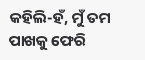କହିଲି-ହଁ, ମୁଁ ତମ ପାଖକୁ ଫେରି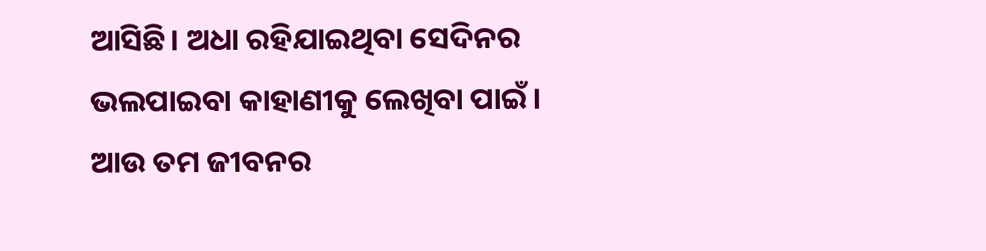ଆସିଛି। ଅଧା ରହିଯାଇଥିବା ସେଦିନର ଭଲପାଇବା କାହାଣୀକୁ ଲେଖିବା ପାଇଁ। ଆଉ ତମ ଜୀବନର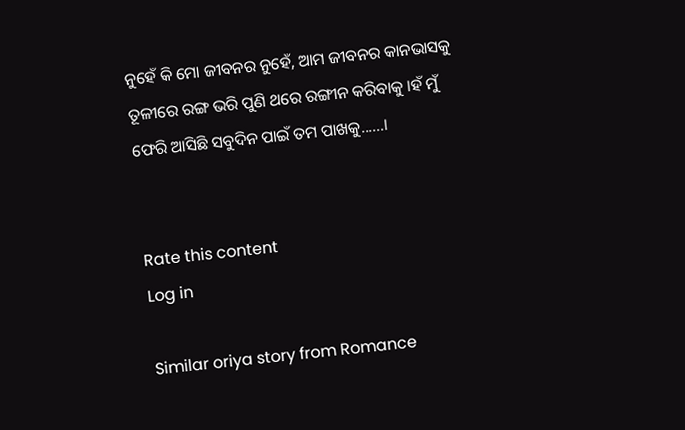ନୁହେଁ କି ମୋ ଜୀବନର ନୁହେଁ, ଆମ ଜୀବନର କାନଭାସକୁ ତୂଳୀରେ ରଙ୍ଗ ଭରି ପୁଣି ଥରେ ରଙ୍ଗୀନ କରିବାକୁ ।ହଁ ମୁଁ ଫେରି ଆସିଛି ସବୁଦିନ ପାଇଁ ତମ ପାଖକୁ......।


Rate this content
Log in

Similar oriya story from Romance